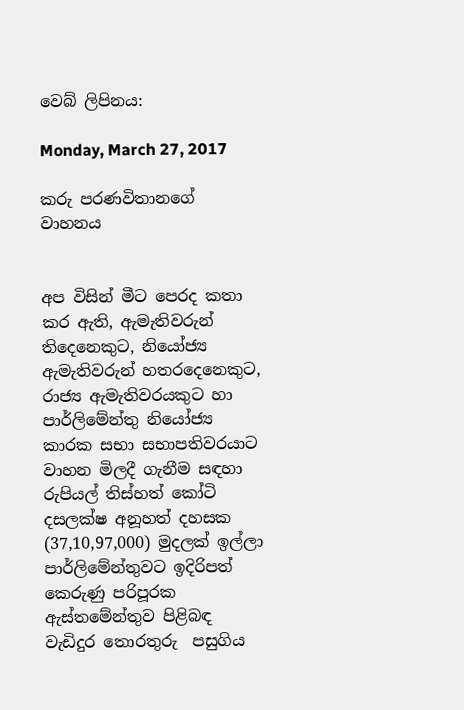වෙබ් ලිපිනය:

Monday, March 27, 2017

කරු පරණවිතානගේ වාහනය


අප විසින් මීට පෙරද කතා කර ඇති, ඇමැතිවරුන් තිදෙනෙකුට, නියෝජ්‍ය ඇමැතිවරුන් හතරදෙනෙකුට, රාජ්‍ය ඇමැතිවරයකුට හා පාර්ලිමේන්තු නියෝජ්‍ය කාරක සභා සභාපතිවරයාට වාහන මිලදී ගැනීම සඳහා රුපියල් තිස්හත් කෝටි දසලක්ෂ අනූහත් දහසක (37,10,97,000) මුදලක් ඉල්ලා පාර්ලිමේන්තුවට ඉදිරිපත් කෙරුණු පරිපූරක ඇස්තමේන්තුව පිළිබඳ වැඩිදුර තොරතුරු  පසුගිය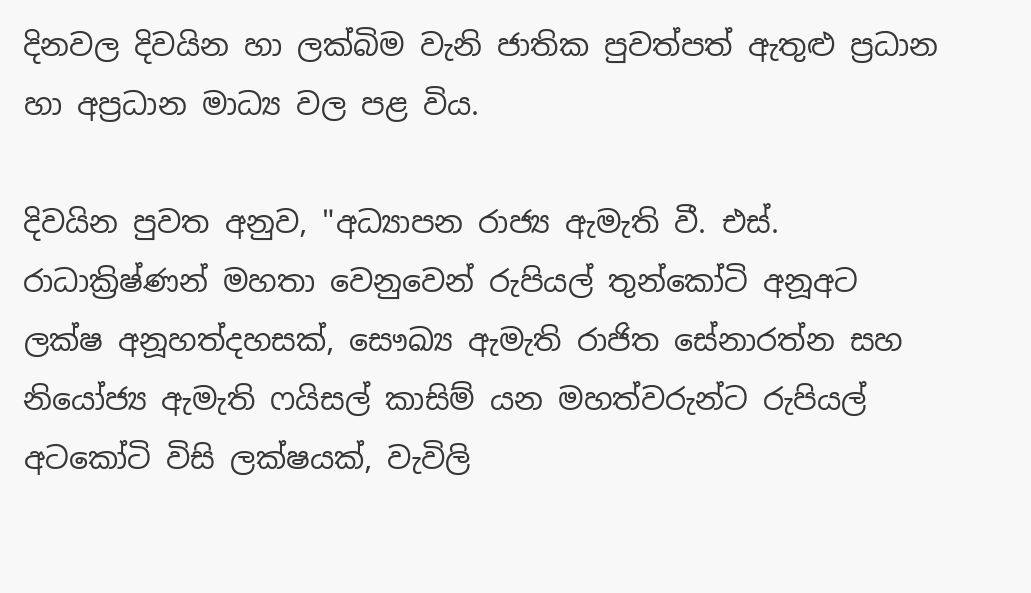දිනවල දිවයින හා ලක්බිම වැනි ජාතික පුවත්පත් ඇතුළු ප්‍රධාන හා අප්‍රධාන මාධ්‍ය වල පළ විය.

දිවයින පුවත අනුව, "අධ්‍යාපන රාජ්‍ය ඇමැති වී. එස්‌. රාධාක්‍රිෂ්ණන් මහතා වෙනුවෙන් රුපියල් තුන්කෝටි අනූඅට ලක්‌ෂ අනූහත්දහසක්‌, සෞඛ්‍ය ඇමැති රාජිත සේනාරත්න සහ නියෝජ්‍ය ඇමැති ෆයිසල් කාසිම් යන මහත්වරුන්ට රුපියල් අටකෝටි විසි ලක්‌ෂයක්‌, වැවිලි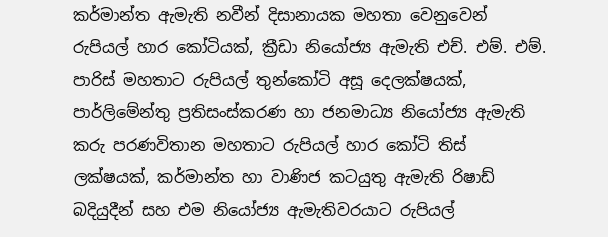කර්මාන්ත ඇමැති නවීන් දිසානායක මහතා වෙනුවෙන් රුපියල් හාර කෝටියක්‌, ක්‍රීඩා නියෝජ්‍ය ඇමැති එච්. එම්. එම්. පාරිස්‌ මහතාට රුපියල් තුන්කෝටි අසූ දෙලක්‌ෂයක්‌, පාර්ලිමේන්තු ප්‍රතිසංස්‌කරණ හා ජනමාධ්‍ය නියෝජ්‍ය ඇමැති කරු පරණවිතාන මහතාට රුපියල් හාර කෝටි තිස්‌ ලක්‌ෂයක්‌, කර්මාන්ත හා වාණිජ කටයුතු ඇමැති රිෂාඩ් බදියුදීන් සහ එම නියෝජ්‍ය ඇමැතිවරයාට රුපියල්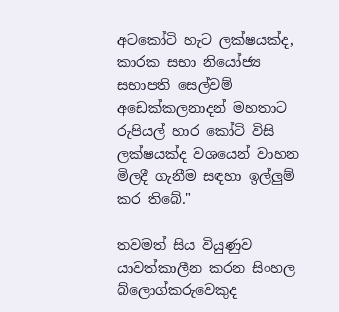අටකෝටි හැට ලක්‌ෂයක්‌ද, කාරක සභා නියෝජ්‍ය සභාපති සෙල්වම් අඩෙක්‌කලනාදන් මහතාට රුපියල් හාර කෝටි විසි ලක්‌ෂයක්‌ද වශයෙන් වාහන මිලදී ගැනීම සඳහා ඉල්ලුම් කර තිබේ."

තවමත් සිය වියුණුව යාවත්කාලීන කරන සිංහල බ්ලොග්කරුවෙකුද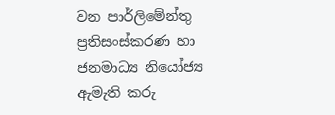වන පාර්ලිමේන්තු ප්‍රතිසංස්‌කරණ හා ජනමාධ්‍ය නියෝජ්‍ය ඇමැති කරු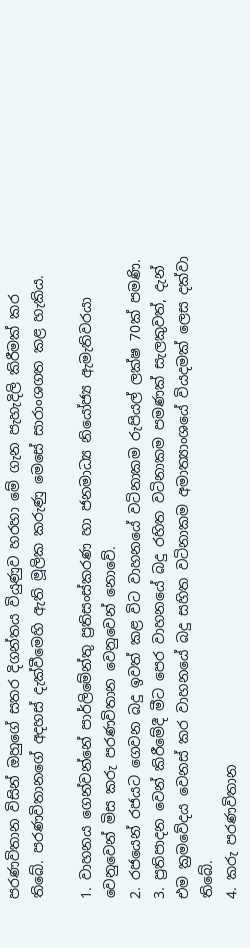පරණවිතාන විසින් ඔහුගේ සතර දිගන්තය වියුණුව හරහා මේ ගැන පැහැදිලි කිරීමක් කර තිබේ. පරණවිතානගේ අදහස් දැක්වීමෙහි ඇති මූලික කරුණු මෙසේ සාරාංශගත කළ හැකිය.

1. වාහනය ගෙන්වන්නේ පාර්ලිමේන්තු ප්‍රතිසංස්‌කරණ හා ජනමාධ්‍ය නියෝජ්‍ය ඇමැතිවරයා වෙනුවෙන් මිස කරු පරණවිතාන වෙනුවෙන් නොවේ.
2. රජයෙන් රජයට ගෙවන බදු ඉවත් කළ විට වාහනයේ වටිනාකම රුපියල් ලක්ෂ 70ක් පමණි.
3. ප්‍රතිපාදන වෙන් කිරීමේදී මීට පෙර වාහනයේ බදු රහිත වටිනාකම පමණක් සැලකුවත්, දැන් එම ක්‍රමවේදය වෙනස් කර වාහනයේ බදු සහිත වටිනාකම අමාත්‍යාංශයේ වියදමක් ලෙස දක්වා තිබේ.
4. කරු පරණවිතාන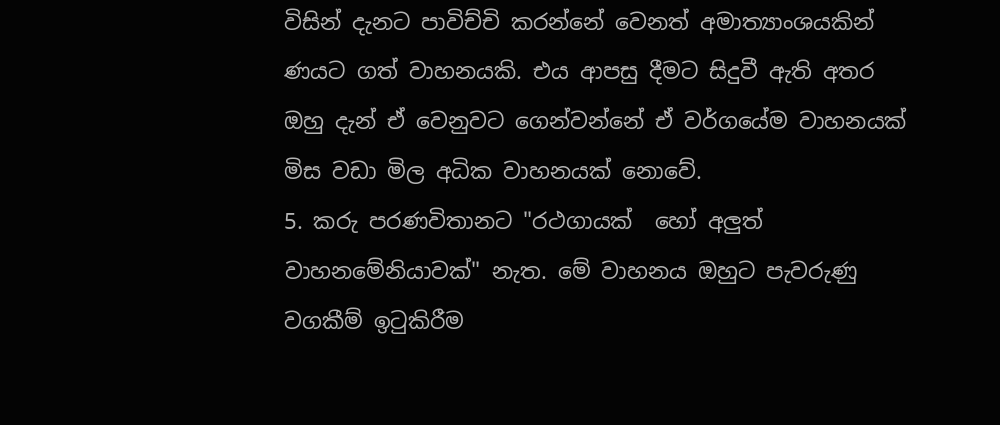විසින් දැනට පාවිච්චි කරන්නේ වෙනත් අමාත්‍යාංශයකින් ණයට ගත් වාහනයකි. එය ආපසු දීමට සිදුවී ඇති අතර ඔහු දැන් ඒ වෙනුවට ගෙන්වන්නේ ඒ වර්ගයේම වාහනයක් මිස වඩා මිල අධික වාහනයක් නොවේ.
5. කරු පරණවිතානට "රථගායක්  හෝ අලුත් වාහනමේනියාවක්" නැත. මේ වාහනය ඔහුට පැවරුණු වගකීම් ඉටුකිරීම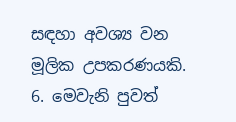සඳහා අවශ්‍ය වන මූලික උපකරණයකි.
6. මෙවැනි පුවත්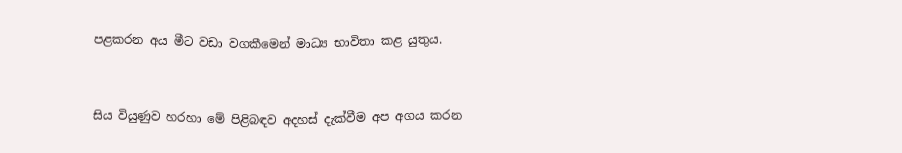පළකරන අය මීට වඩා වගකීමෙන් මාධ්‍ය භාවිතා කළ යුතුය.


සිය වියුණුව හරහා මේ පිළිබඳව අදහස් දැක්වීම අප අගය කරන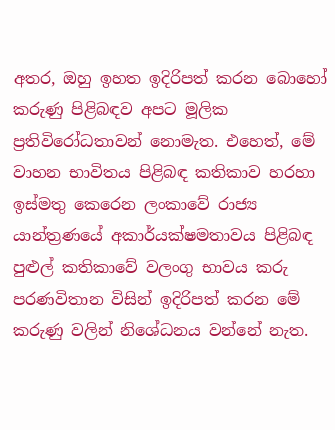අතර, ඔහු ඉහත ඉදිරිපත් කරන බොහෝ කරුණු පිළිබඳව අපට මූලික ප්‍රතිවිරෝධතාවන් නොමැත. එහෙත්, මේ වාහන භාවිතය පිළිබඳ කතිකාව හරහා ඉස්මතු කෙරෙන ලංකාවේ රාජ්‍ය යාන්ත්‍රණයේ අකාර්යක්ෂමතාවය පිළිබඳ පුළුල් කතිකාවේ වලංගු භාවය කරු පරණවිතාන විසින් ඉදිරිපත් කරන මේ කරුණු වලින් නිශේධනය වන්නේ නැත.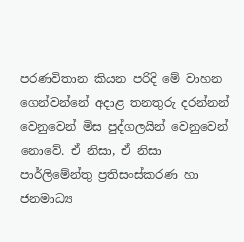පරණවිතාන කියන පරිදි මේ වාහන ගෙන්වන්නේ අදාළ තනතුරු දරන්නන් වෙනුවෙන් මිස පුද්ගලයින් වෙනුවෙන් නොවේ. ඒ නිසා, ඒ නිසා පාර්ලිමේන්තු ප්‍රතිසංස්‌කරණ හා ජනමාධ්‍ය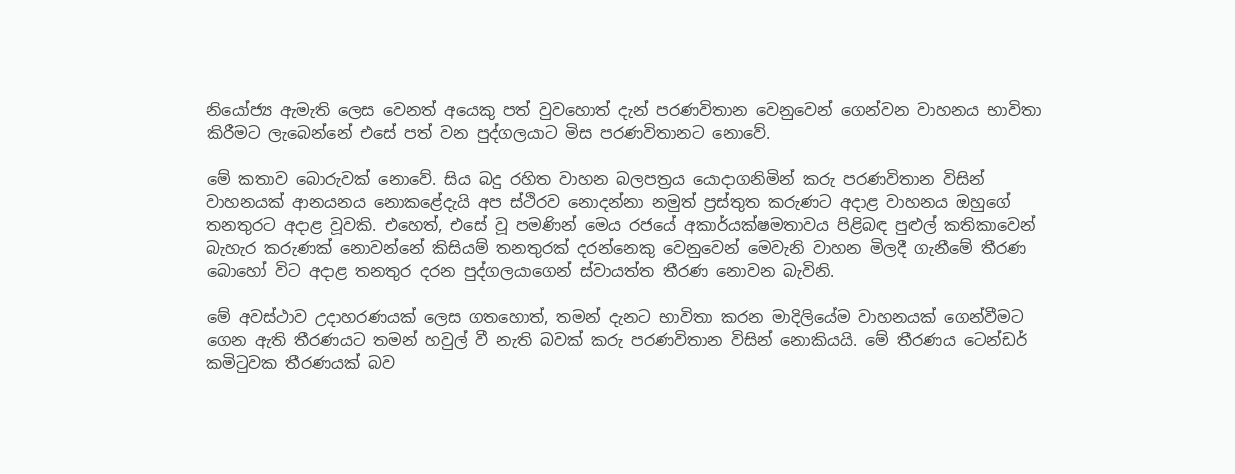නියෝජ්‍ය ඇමැති ලෙස වෙනත් අයෙකු පත් වුවහොත් දැන් පරණවිතාන වෙනුවෙන් ගෙන්වන වාහනය භාවිතා කිරීමට ලැබෙන්නේ එසේ පත් වන පුද්ගලයාට මිස පරණවිතානට නොවේ.

මේ කතාව බොරුවක් නොවේ. සිය බදු රහිත වාහන බලපත්‍රය යොදාගනිමින් කරු පරණවිතාන විසින් වාහනයක් ආනයනය නොකළේදැයි අප ස්ථිරව නොදන්නා නමුත් ප්‍රස්තුත කරුණට අදාළ වාහනය ඔහුගේ තනතුරට අදාළ වූවකි. එහෙත්, එසේ වූ පමණින් මෙය රජයේ අකාර්යක්ෂමතාවය පිළිබඳ පුළුල් කතිකාවෙන් බැහැර කරුණක් නොවන්නේ කිසියම් තනතුරක් දරන්නෙකු වෙනුවෙන් මෙවැනි වාහන මිලදී ගැනීමේ තීරණ බොහෝ විට අදාළ තනතුර දරන පුද්ගලයාගෙන් ස්වායත්ත තීරණ නොවන බැවිනි.

මේ අවස්ථාව උදාහරණයක් ලෙස ගතහොත්, තමන් දැනට භාවිතා කරන මාදිලියේම වාහනයක් ගෙන්වීමට ගෙන ඇති තීරණයට තමන් හවුල් වී නැති බවක් කරු පරණවිතාන විසින් නොකියයි. මේ තීරණය ටෙන්ඩර් කමිටුවක තීරණයක් බව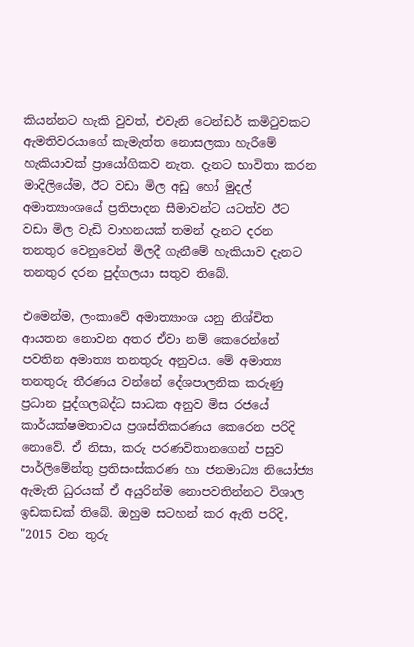කියන්නට හැකි වුවත්, එවැනි ටෙන්ඩර් කමිටුවකට ඇමතිවරයාගේ කැමැත්ත නොසලකා හැරීමේ හැකියාවක් ප්‍රායෝගිකව නැත. දැනට භාවිතා කරන මාදිලියේම, ඊට වඩා මිල අඩු හෝ මුදල් අමාත්‍යාංශයේ ප්‍රතිපාදන සීමාවන්ට යටත්ව ඊට වඩා මිල වැඩි වාහනයක් තමන් දැනට දරන තනතුර වෙනුවෙන් මිලදී ගැනීමේ හැකියාව දැනට තනතුර දරන පුද්ගලයා සතුව තිබේ.

එමෙන්ම, ලංකාවේ අමාත්‍යාංශ යනු නිශ්චිත ආයතන නොවන අතර ඒවා නම් කෙරෙන්නේ පවතින අමාත්‍ය තනතුරු අනුවය. මේ අමාත්‍ය තනතුරු තීරණය වන්නේ දේශපාලනික කරුණු ප්‍රධාන පුද්ගලබද්ධ සාධක අනුව මිස රජයේ කාර්යක්ෂමතාවය ප්‍රශස්තිකරණය කෙරෙන පරිදි නොවේ. ඒ නිසා, කරු පරණවිතානගෙන් පසුව පාර්ලිමේන්තු ප්‍රතිසංස්‌කරණ හා ජනමාධ්‍ය නියෝජ්‍ය ඇමැති ධුරයක් ඒ අයුරින්ම නොපවතින්නට විශාල ඉඩකඩක් තිබේ. ඔහුම සටහන් කර ඇති පරිදි, "2015 වන තුරු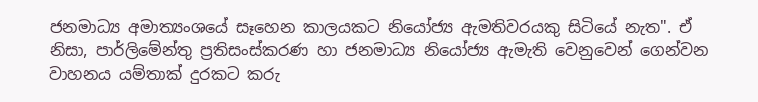ජනමාධ්‍ය අමාත්‍යංශයේ සෑහෙන කාලයකට නියෝජ්‍ය ඇමතිවරයකු සිටියේ නැත". ඒ නිසා, පාර්ලිමේන්තු ප්‍රතිසංස්‌කරණ හා ජනමාධ්‍ය නියෝජ්‍ය ඇමැති වෙනුවෙන් ගෙන්වන වාහනය යම්තාක් දුරකට කරු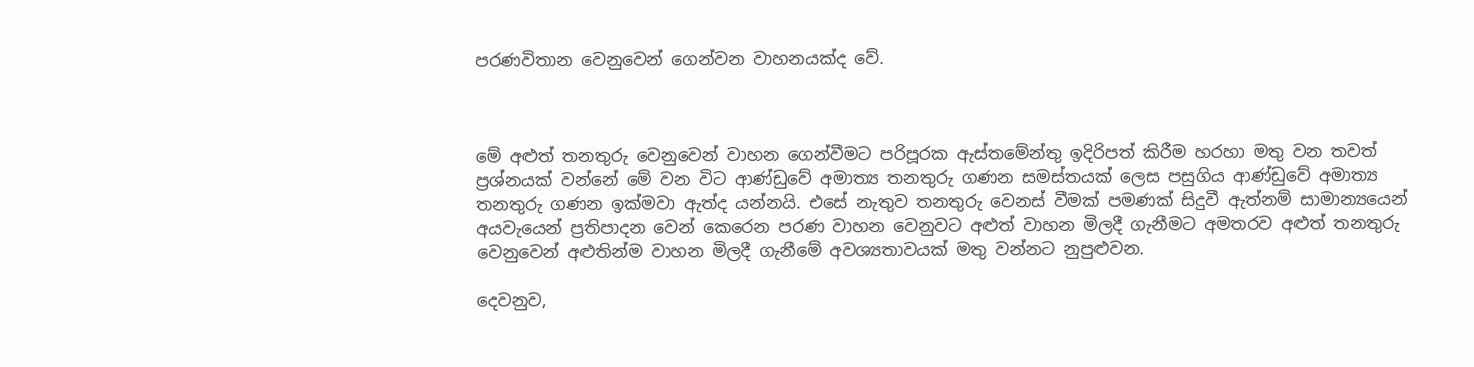පරණවිතාන වෙනුවෙන් ගෙන්වන වාහනයක්ද වේ.



මේ අළුත් තනතුරු වෙනුවෙන් වාහන ගෙන්වීමට පරිපූරක ඇස්තමේන්තු ඉදිරිපත් කිරීම හරහා මතු වන තවත් ප්‍රශ්නයක් වන්නේ මේ වන විට ආණ්ඩුවේ අමාත්‍ය තනතුරු ගණන සමස්තයක් ලෙස පසුගිය ආණ්ඩුවේ අමාත්‍ය තනතුරු ගණන ඉක්මවා ඇත්ද යන්නයි. එසේ නැතුව තනතුරු වෙනස් වීමක් පමණක් සිදුවී ඇත්නම් සාමාන්‍යයෙන් අයවැයෙන් ප්‍රතිපාදන වෙන් කෙරෙන පරණ වාහන වෙනුවට අළුත් වාහන මිලදී ගැනීමට අමතරව අළුත් තනතුරු වෙනුවෙන් අළුතින්ම වාහන මිලදී ගැනීමේ අවශ්‍යතාවයක් මතු වන්නට නුපුළුවන.

දෙවනුව,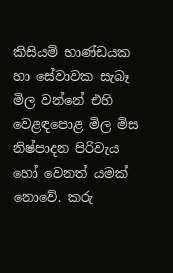කිසියම් භාණ්ඩයක හා සේවාවක සැබෑ මිල වන්නේ එහි වෙළඳපොළ මිල මිස නිෂ්පාදන පිරිවැය හෝ වෙනත් යමක් නොවේ. කරු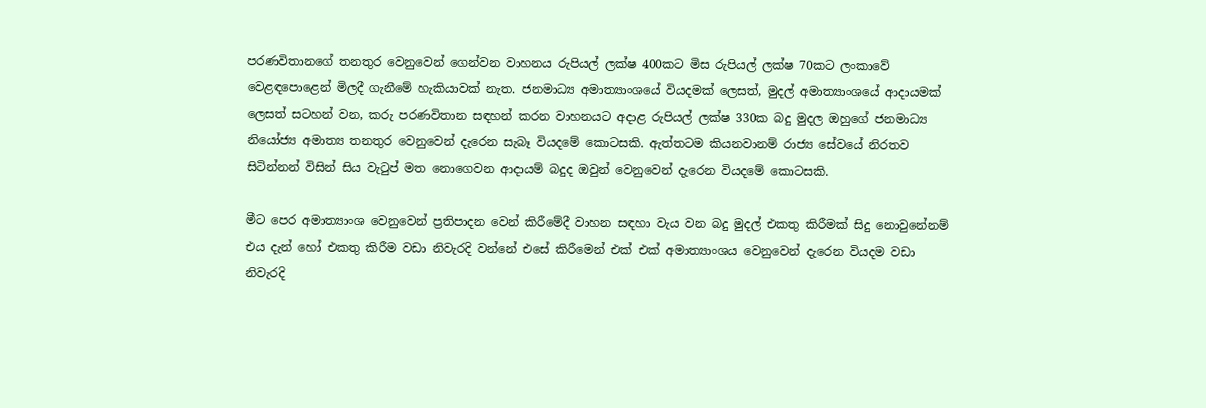පරණවිතානගේ තනතුර වෙනුවෙන් ගෙන්වන වාහනය රුපියල් ලක්ෂ 400කට මිස රුපියල් ලක්ෂ 70කට ලංකාවේ වෙළඳපොළෙන් මිලදී ගැනීමේ හැකියාවක් නැත. ජනමාධ්‍ය අමාත්‍යාංශයේ වියදමක් ලෙසත්, මුදල් අමාත්‍යාංශයේ ආදායමක් ලෙසත් සටහන් වන, කරු පරණවිතාන සඳහන් කරන වාහනයට අදාළ රුපියල් ලක්ෂ 330ක බදු මුදල ඔහුගේ ජනමාධ්‍ය නියෝජ්‍ය අමාත්‍ය තනතුර වෙනුවෙන් දැරෙන සැබෑ වියදමේ කොටසකි. ඇත්තටම කියනවානම් රාජ්‍ය සේවයේ නිරතව සිටින්නන් විසින් සිය වැටුප් මත නොගෙවන ආදායම් බදුද ඔවුන් වෙනුවෙන් දැරෙන වියදමේ කොටසකි.

මීට පෙර අමාත්‍යාංශ වෙනුවෙන් ප්‍රතිපාදන වෙන් කිරීමේදී වාහන සඳහා වැය වන බදු මුදල් එකතු කිරීමක් සිදු නොවුනේනම් එය දැන් හෝ එකතු කිරීම වඩා නිවැරදි වන්නේ එසේ කිරීමෙන් එක් එක් අමාත්‍යාංශය වෙනුවෙන් දැරෙන වියදම වඩා නිවැරදි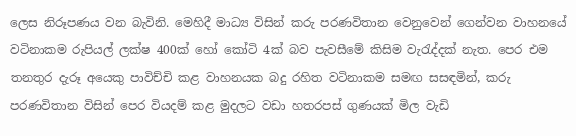ලෙස නිරූපණය වන බැවිනි. මෙහිදී මාධ්‍ය විසින් කරු පරණවිතාන වෙනුවෙන් ගෙන්වන වාහනයේ වටිනාකම රුපියල් ලක්ෂ 400ක් හෝ කෝටි 4ක් බව පැවසීමේ කිසිම වැරැද්දක් නැත. පෙර එම තනතුර දැරූ අයෙකු පාවිච්චි කළ වාහනයක බදු රහිත වටිනාකම සමඟ සසඳමින්, කරු පරණවිතාන විසින් පෙර වියදම් කළ මුදලට වඩා හතරපස් ගුණයක් මිල වැඩි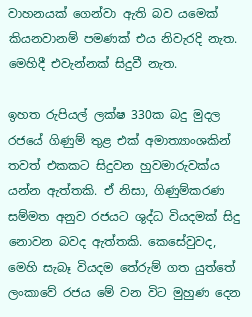වාහනයක් ගෙන්වා ඇති බව යමෙක් කියනවානම් පමණක් එය නිවැරදි නැත. මෙහිදී එවැන්නක් සිදුවී නැත.

ඉහත රුපියල් ලක්ෂ 330ක බදු මුදල රජයේ ගිණුම් තුළ එක් අමාත්‍යාංශකින් තවත් එකකට සිදුවන හුවමාරුවක්ය යන්න ඇත්තකි. ඒ නිසා, ගිණුම්කරණ සම්මත අනුව රජයට ශුද්ධ වියදමක් සිදු නොවන බවද ඇත්තකි. කෙසේවුවද, මෙහි සැබෑ වියදම තේරුම් ගත යුත්තේ ලංකාවේ රජය මේ වන විට මුහුණ දෙන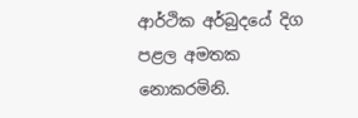ආර්ථික අර්බුදයේ දිග පළල අමතක නොකරමිනි.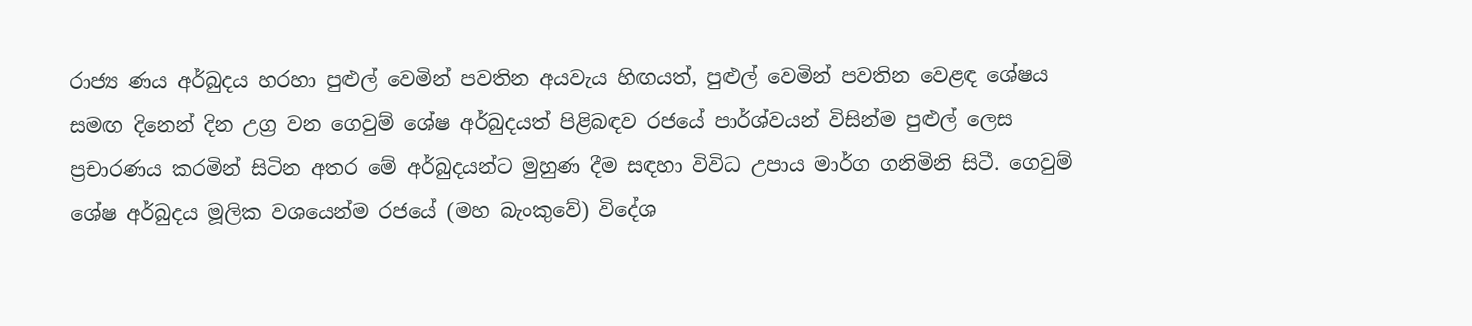රාජ්‍ය ණය අර්බුදය හරහා පුළුල් වෙමින් පවතින අයවැය හිඟයත්, පුළුල් වෙමින් පවතින වෙළඳ ශේෂය සමඟ දිනෙන් දින උග්‍ර වන ගෙවුම් ශේෂ අර්බුදයත් පිළිබඳව රජයේ පාර්ශ්වයන් විසින්ම පුළුල් ලෙස ප්‍රචාරණය කරමින් සිටින අතර මේ අර්බුදයන්ට මුහුණ දීම සඳහා විවිධ උපාය මාර්ග ගනිමිනි සිටී. ගෙවුම් ශේෂ අර්බුදය මූලික වශයෙන්ම රජයේ (මහ බැංකුවේ) විදේශ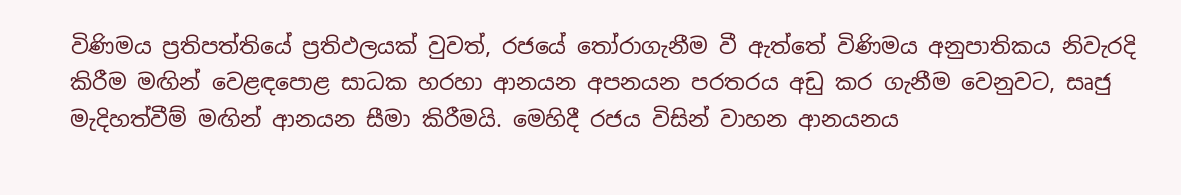විණිමය ප්‍රතිපත්තියේ ප්‍රතිඵලයක් වුවත්, රජයේ තෝරාගැනීම වී ඇත්තේ විණිමය අනුපාතිකය නිවැරදි කිරීම මඟින් වෙළඳපොළ සාධක හරහා ආනයන අපනයන පරතරය අඩු කර ගැනීම වෙනුවට, සෘජු මැදිහත්වීම් මඟින් ආනයන සීමා කිරීමයි. මෙහිදී රජය විසින් වාහන ආනයනය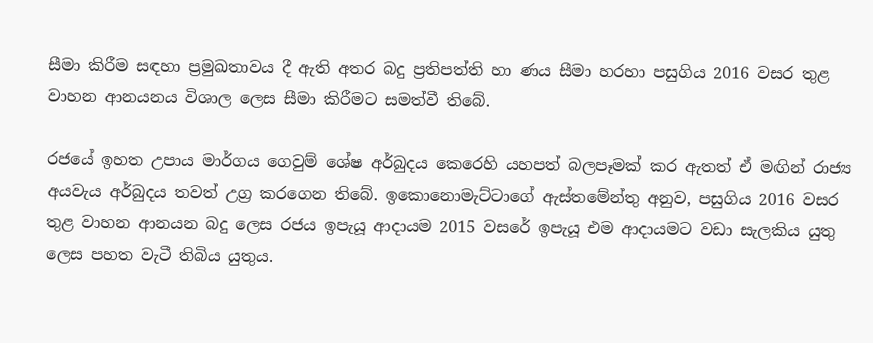සීමා කිරීම සඳහා ප්‍රමුඛතාවය දී ඇති අතර බදු ප්‍රතිපත්ති හා ණය සීමා හරහා පසුගිය 2016 වසර තුළ වාහන ආනයනය විශාල ලෙස සීමා කිරීමට සමත්වී තිබේ.

රජයේ ඉහත උපාය මාර්ගය ගෙවුම් ශේෂ අර්බුදය කෙරෙහි යහපත් බලපෑමක් කර ඇතත් ඒ මඟින් රාජ්‍ය අයවැය අර්බුදය තවත් උග්‍ර කරගෙන තිබේ. ඉකොනොමැට්ටාගේ ඇස්තමේන්තු අනුව, පසුගිය 2016 වසර තුළ වාහන ආනයන බදු ලෙස රජය ඉපැයූ ආදායම 2015 වසරේ ඉපැයූ එම ආදායමට වඩා සැලකිය යුතු ලෙස පහත වැටී තිබිය යුතුය.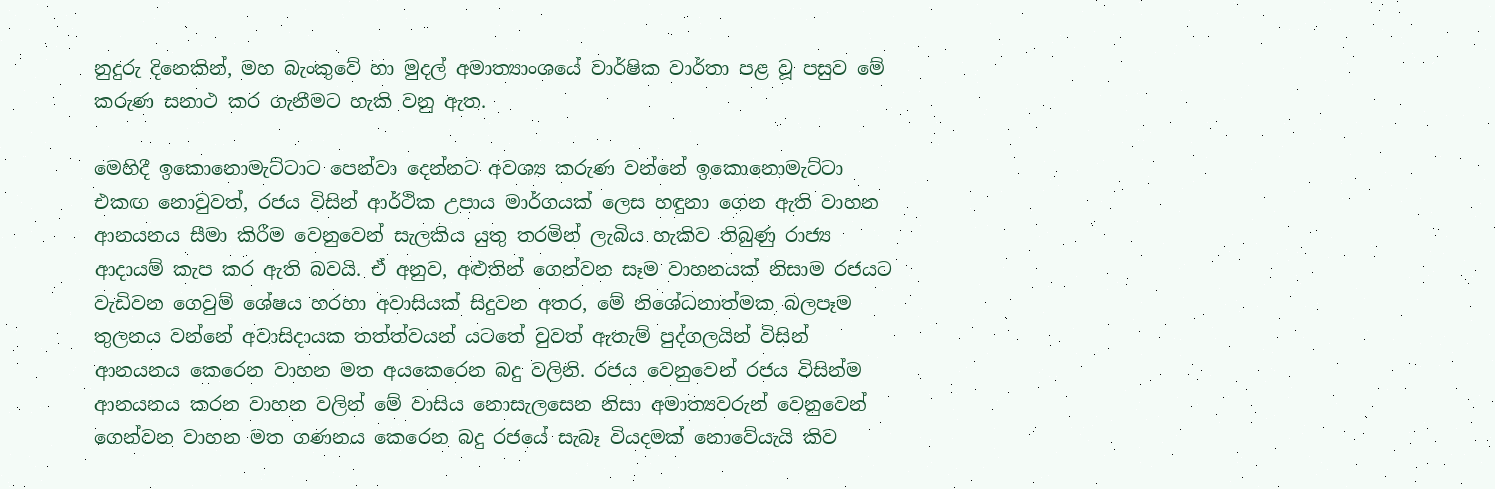නුදුරු දිනෙකින්, මහ බැංකුවේ හා මුදල් අමාත්‍යාංශයේ වාර්ෂික වාර්තා පළ වූ පසුව මේ කරුණ සනාථ කර ගැනීමට හැකි වනු ඇත.

මෙහිදී ඉකොනොමැට්ටාට පෙන්වා දෙන්නට අවශ්‍ය කරුණ වන්නේ ඉකොනොමැට්ටා එකඟ නොවුවත්, රජය විසින් ආර්ථික උපාය මාර්ගයක් ලෙස හඳුනා ගෙන ඇති වාහන ආනයනය සීමා කිරීම වෙනුවෙන් සැලකිය යුතු තරමින් ලැබිය හැකිව තිබුණු රාජ්‍ය ආදායම් කැප කර ඇති බවයි. ඒ අනුව, අළුතින් ගෙන්වන සෑම වාහනයක් නිසාම රජයට වැඩිවන ගෙවුම් ශේෂය හරහා අවාසියක් සිදුවන අතර, මේ නිශේධනාත්මක බලපෑම තුලනය වන්නේ අවාසිදායක තත්ත්වයන් යටතේ වුවත් ඇතැම් පුද්ගලයින් විසින් ආනයනය කෙරෙන වාහන මත අයකෙරෙන බදු වලිනි. රජය වෙනුවෙන් රජය විසින්ම ආනයනය කරන වාහන වලින් මේ වාසිය නොසැලසෙන නිසා අමාත්‍යවරුන් වෙනුවෙන් ගෙන්වන වාහන මත ගණනය කෙරෙන බදු රජයේ සැබෑ වියදමක් නොවේයැයි කිව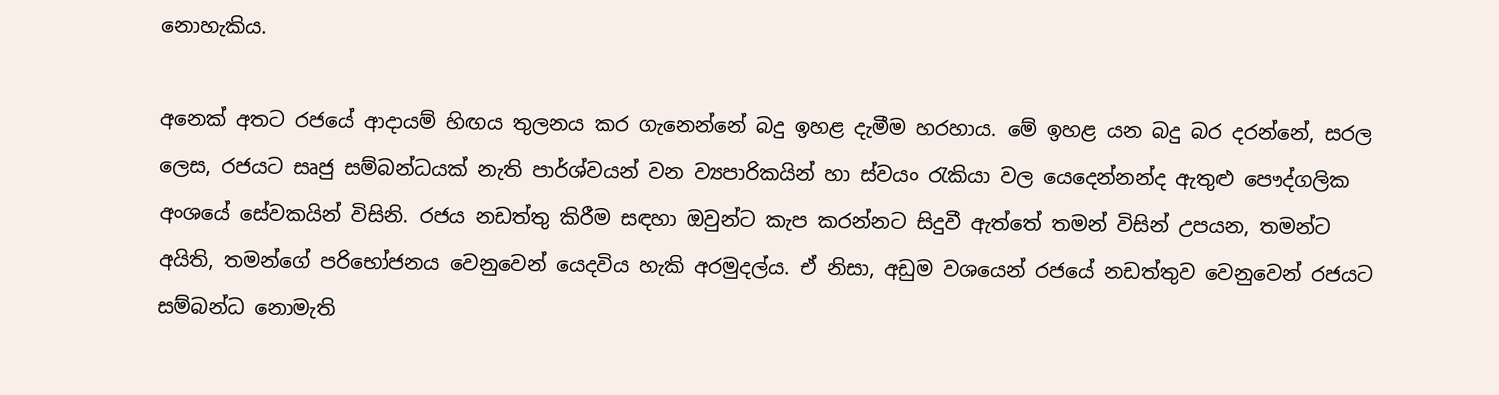නොහැකිය.

අනෙක් අතට රජයේ ආදායම් හිඟය තුලනය කර ගැනෙන්නේ බදු ඉහළ දැමීම හරහාය. මේ ඉහළ යන බදු බර දරන්නේ, සරල ලෙස, රජයට සෘජු සම්බන්ධයක් නැති පාර්ශ්වයන් වන ව්‍යපාරිකයින් හා ස්වයං රැකියා වල යෙදෙන්නන්ද ඇතුළු පෞද්ගලික අංශයේ සේවකයින් විසිනි. රජය නඩත්තු කිරීම සඳහා ඔවුන්ට කැප කරන්නට සිදුවී ඇත්තේ තමන් විසින් උපයන, තමන්ට අයිති, තමන්ගේ පරිභෝජනය වෙනුවෙන් යෙදවිය හැකි අරමුදල්ය. ඒ නිසා, අඩුම වශයෙන් රජයේ නඩත්තුව වෙනුවෙන් රජයට සම්බන්ධ නොමැති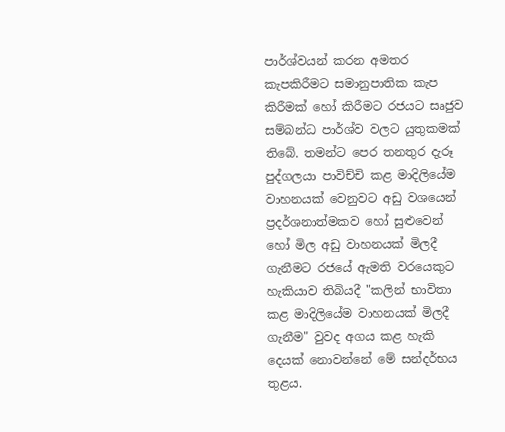පාර්ශ්වයන් කරන අමතර කැපකිරීමට සමානුපාතික කැප කිරීමක් හෝ කිරීමට රජයට සෘජුව සම්බන්ධ පාර්ශ්ව වලට යුතුකමක් තිබේ. තමන්ට පෙර තනතුර දැරූ පුද්ගලයා පාවිච්චි කළ මාදිලියේම වාහනයක් වෙනුවට අඩු වශයෙන් ප්‍රදර්ශනාත්මකව හෝ සුළුවෙන් හෝ මිල අඩු වාහනයක් මිලදී ගැනීමට රජයේ ඇමති වරයෙකුට හැකියාව තිබියදී "කලින් භාවිතා කළ මාදිලියේම වාහනයක් මිලදී ගැනීම" වුවද අගය කළ හැකි දෙයක් නොවන්නේ මේ සන්දර්භය තුළය.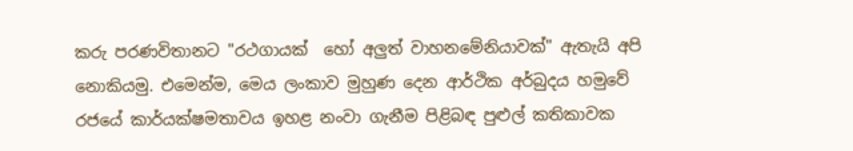කරු පරණවිතානට "රථගායක්  හෝ අලුත් වාහනමේනියාවක්" ඇතැයි අපි නොකියමු. එමෙන්ම, මෙය ලංකාව මුහුණ දෙන ආර්ථික අර්බුදය හමුවේ රජයේ කාර්යක්ෂමතාවය ඉහළ නංවා ගැනීම පිළිබඳ පුළුල් කතිකාවක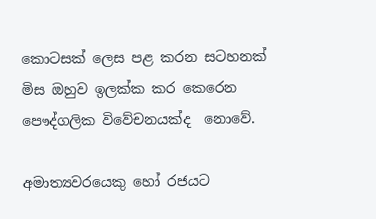කොටසක් ලෙස පළ කරන සටහනක් මිස ඔහුව ඉලක්ක කර කෙරෙන පෞද්ගලික විවේචනයක්ද  නොවේ.

අමාත්‍යවරයෙකු හෝ රජයට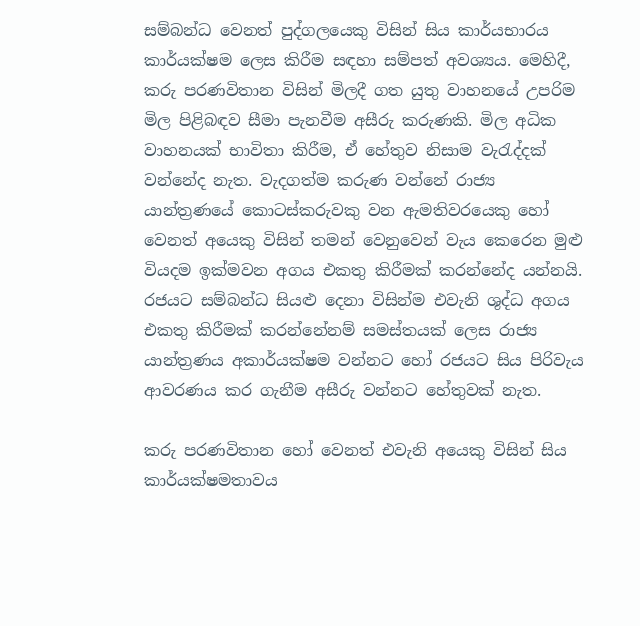සම්බන්ධ වෙනත් පුද්ගලයෙකු විසින් සිය කාර්යභාරය කාර්යක්ෂම ලෙස කිරීම සඳහා සම්පත් අවශ්‍යය. මෙහිදී, කරු පරණවිතාන විසින් මිලදී ගත යුතු වාහනයේ උපරිම මිල පිළිබඳව සීමා පැනවීම අසීරු කරුණකි. මිල අධික වාහනයක් භාවිතා කිරීම, ඒ හේතුව නිසාම වැරැද්දක් වන්නේද නැත. වැදගත්ම කරුණ වන්නේ රාජ්‍ය යාන්ත්‍රණයේ කොටස්කරුවකු වන ඇමතිවරයෙකු හෝ වෙනත් අයෙකු විසින් තමන් වෙනුවෙන් වැය කෙරෙන මුළු වියදම ඉක්මවන අගය එකතු කිරීමක් කරන්නේද යන්නයි. රජයට සම්බන්ධ සියළු දෙනා විසින්ම එවැනි ශුද්ධ අගය එකතු කිරීමක් කරන්නේනම් සමස්තයක් ලෙස රාජ්‍ය යාන්ත්‍රණය අකාර්යක්ෂම වන්නට හෝ රජයට සිය පිරිවැය ආවරණය කර ගැනීම අසීරු වන්නට හේතුවක් නැත.

කරු පරණවිතාන හෝ වෙනත් එවැනි අයෙකු විසින් සිය කාර්යක්ෂමතාවය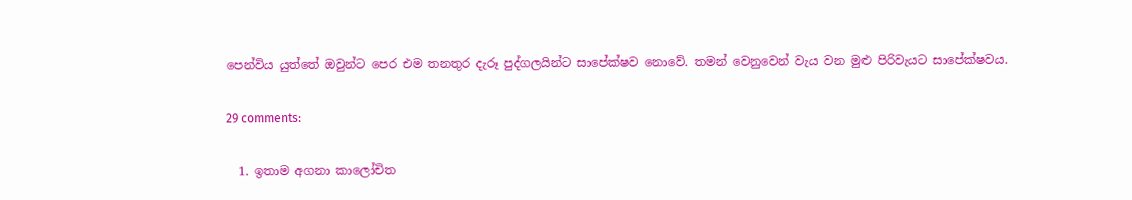පෙන්විය යුත්තේ ඔවුන්ට පෙර එම තනතුර දැරූ පුද්ගලයින්ට සාපේක්ෂව නොවේ. තමන් වෙනුවෙන් වැය වන මුළු පිරිවැයට සාපේක්ෂවය.

29 comments:

  1. ඉතාම අගනා කාලෝචිත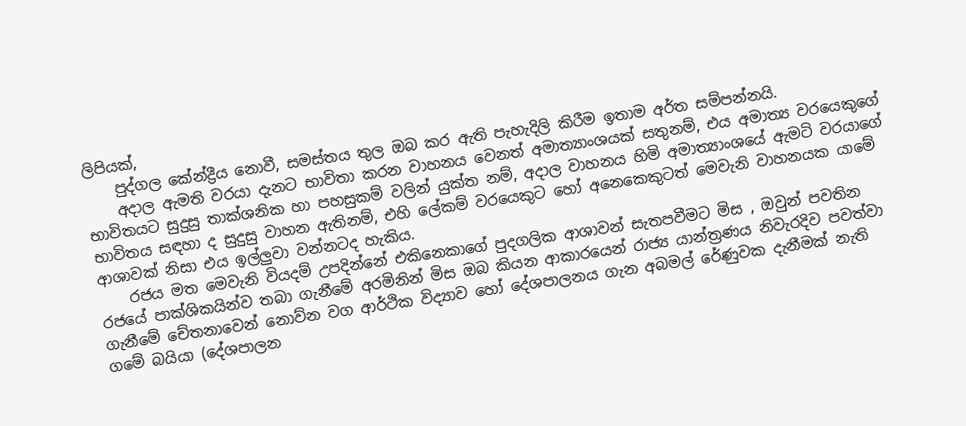ලිපියක්,
    පුද්ගල කේන්ද්‍රීය නොවී, සමස්තය තුල ඔබ කර ඇති පැහැදිලි කිරීම ඉතාම අර්ත සම්පන්නයි.
    අදාල ඇමති වරයා දැනට භාවිතා කරන වාහනය වෙනත් අමාත්‍යාංශයක් සතුනම්, එය අමාත්‍ය වරයෙකුගේ භාවිතයට සුදුසු තාක්ශනික හා පහසුකම් වලින් යුක්ත නම්, අදාල වාහනය හිමි අමාත්‍යාංශයේ ඇමටි වරයාගේ භාවිතය සඳහා ද සුදුසු වාහන ඇතිනම්, එහි ලේකම් වරයෙකුට හෝ අනෙකෙකුටත් මෙවැනි වාහනයක යාමේ ආශාවක් නිසා එය ඉල්ලුවා වන්නටද හැකිය.
    රජය මත මෙවැනි වියදම් උපදින්නේ එකිනෙකාගේ පුදගලික ආශාවන් සැතපවීමට මිස , ඔවුන් පවතින රජයේ පාක්ශිකයින්ව තබා ගැනීමේ අරමිනින් මිස ඔබ කියන ආකාරයෙන් රාජ්‍ය යාන්ත්‍රණය නිවැරදිව පවත්වා ගැනීමේ චේතනාවෙන් නොව්න වග ආර්ථික විද්‍යාව හෝ දේශපාලනය ගැන අබමල් රේණුවක දැනීමක් නැති ගමේ බයියා (දේශපාලන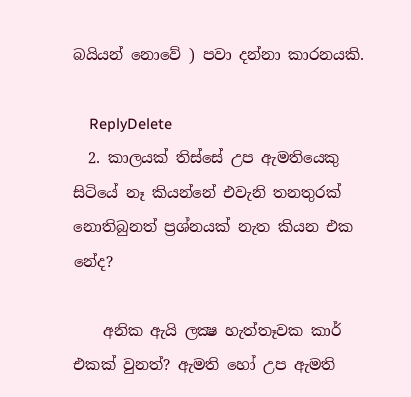බයියන් නොවේ ) පවා දන්නා කාරනයකි.

    ReplyDelete
  2. කාලයක් තිස්සේ උප ඇමතියෙකු සිටියේ නෑ කියන්නේ එවැනි තනතුරක් නොතිබුනත් ප්‍රශ්නයක් නැත කියන එක නේද?

    අනික ඇයි ලක්‍ෂ හැත්තෑවක කාර් එකක් වුනත්? ඇමති හෝ උප ඇමති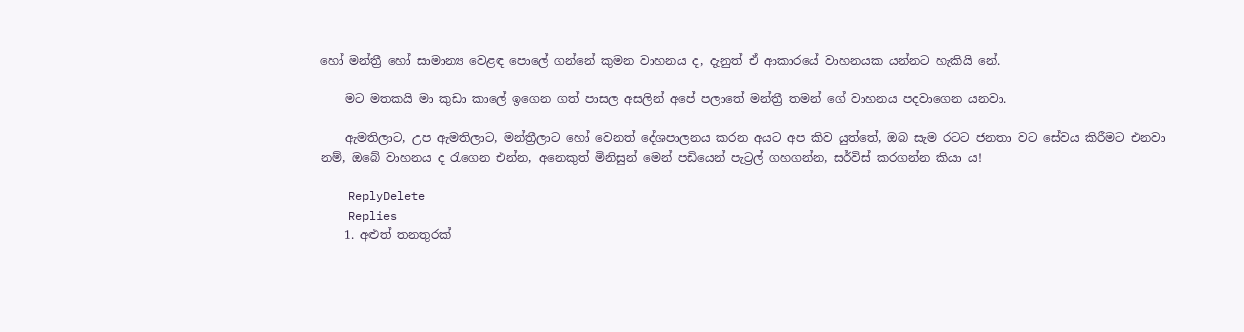හෝ මන්ත්‍රී හෝ සාමාන්‍ය වෙළඳ පොලේ ගන්නේ කුමන වාහනය ද, දැනුත් ඒ ආකාරයේ වාහනයක යන්නට හැකියි නේ.

    මට මතකයි මා කුඩා කාලේ ඉගෙන ගත් පාසල අසලින් අපේ පලාතේ මන්ත්‍රී තමන් ගේ වාහනය පදවාගෙන යනවා.

    ඇමතිලාට, උප ඇමතිලාට, මන්ත්‍රීලාට හෝ වෙනත් දේශපාලනය කරන අයට අප කිව යුත්තේ, ඔබ සැම රටට ජනතා වට සේවය කිරීමට එනවා නම්, ඔබේ වාහනය ද රැගෙන එන්න, අනෙකුත් මිනිසුන් මෙන් පඩියෙන් පැට්‍රල් ගහගන්න, සර්විස් කරගන්න කියා ය!

    ReplyDelete
    Replies
    1. අළුත් තනතුරක්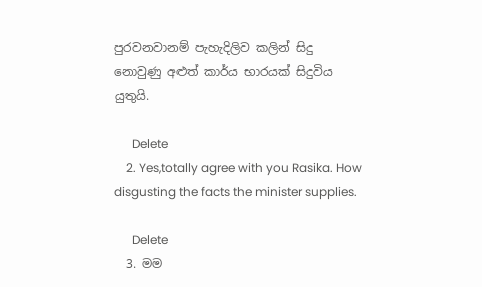පුරවනවානම් පැහැදිලිව කලින් සිදු නොවුණු අළුත් කාර්ය භාරයක් සිදුවිය යුතුයි.

      Delete
    2. Yes,totally agree with you Rasika. How disgusting the facts the minister supplies.

      Delete
  3. මම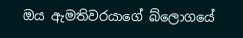ඔය ඇමතිවරයාගේ බ්ලොගයේ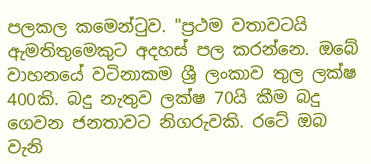පලකල කමෙන්ටුව. "ප්‍රථම වතාවටයි ඇමතිතුමෙකුට අදහස් පල කරන්නෙ. ඔබේ වාහනයේ වටිනාකම ශ්‍රී ලංකාව තුල ලක්ෂ 400කි. බදු නැතුව ලක්ෂ 70යි කීම බදු ගෙවන ජනතාවට නිගරුවකි. රටේ ඔබ වැනි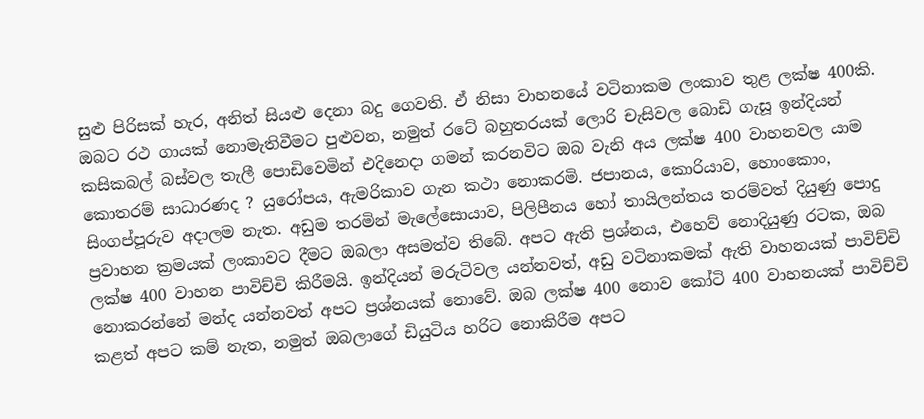සුළු පිරිසක් හැර, අනිත් සියළු දෙනා බදු ගෙවති. ඒ නිසා වාහනයේ වටිනාකම ලංකාව තුළ ලක්ෂ 400කි. ඔබට රථ ගායක් නොමැතිවීමට පුළුවන, නමුත් රටේ බහුතරයක් ලොරි චැසිවල බොඩි ගැසූ ඉන්දියන් කසිකබල් බස්වල තැලී පොඩිවෙමින් එදිනෙදා ගමන් කරනවිට ඔබ වැනි අය ලක්ෂ 400 වාහනවල යාම කොතරම් සාධාරණද ? යුරෝපය, ඇමරිකාව ගැන කථා නොකරමි. ජපානය, කොරියාව, හොංකොං, සිංගප්පූරුව අදාලම නැත. අඩුම තරමින් මැලේසොයාව, පිලිපීනය හෝ තායිලන්තය තරම්වත් දියුණු පොදු ප්‍රවාහන ක්‍රමයක් ලංකාවට දීමට ඔබලා අසමත්ව තිබේ. අපට ඇති ප්‍රශ්නය, එහෙව් නොදියුණු රටක, ඔබ ලක්ෂ 400 වාහන පාවිච්චි කිරීමයි. ඉන්දියන් මරුටිවල යන්නවත්, අඩු වටිනාකමක් ඇති වාහනයක් පාවිච්චි නොකරන්නේ මන්ද යන්නවත් අපට ප්‍රශ්නයක් නොවේ. ඔබ ලක්ෂ 400 නොව කෝටි 400 වාහනයක් පාවිච්චි කළත් අපට කම් නැත, නමුත් ඔබලාගේ ඩියුටිය හරිට නොකිරීම අපට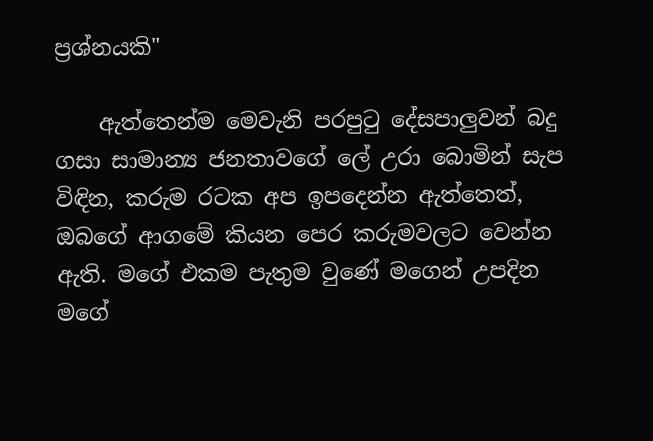ප්‍රශ්නයකි"

    ඇත්තෙන්ම මෙවැනි පරපුටු දේසපාලුවන් බදු ගසා සාමාන්‍ය ජනතාවගේ ලේ උරා බොමින් සැප විඳින, කරුම රටක අප ඉපදෙන්න ඇත්තෙත්, ඔබගේ ආගමේ කියන පෙර කරුමවලට වෙන්න ඇති. මගේ එකම පැතුම වුණේ මගෙන් උපදින මගේ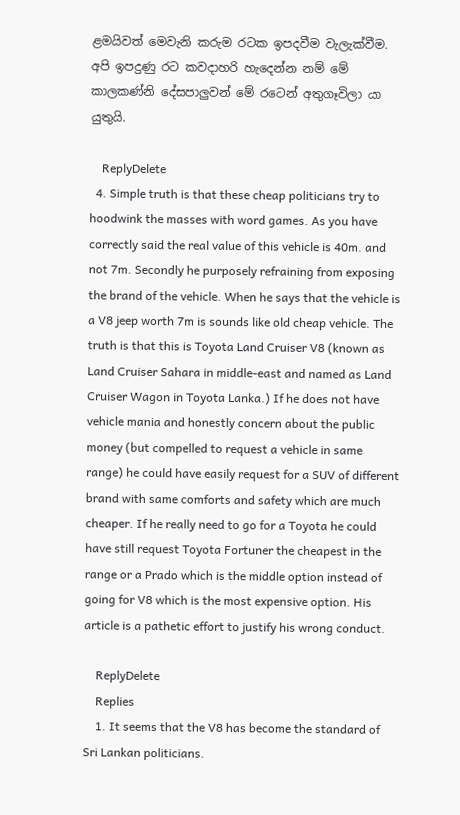ළමයිවත් මෙවැනි කරුම රටක ඉපදවීම වැලැක්වීම. අපි ඉපදුණු රට කවදාහරි හැදෙන්න නම් මේ කාලකණ්නි දේසපාලුවන් මේ රටෙන් අතුගෑවිලා යා යුතුයි.

    ReplyDelete
  4. Simple truth is that these cheap politicians try to hoodwink the masses with word games. As you have correctly said the real value of this vehicle is 40m. and not 7m. Secondly he purposely refraining from exposing the brand of the vehicle. When he says that the vehicle is a V8 jeep worth 7m is sounds like old cheap vehicle. The truth is that this is Toyota Land Cruiser V8 (known as Land Cruiser Sahara in middle-east and named as Land Cruiser Wagon in Toyota Lanka.) If he does not have vehicle mania and honestly concern about the public money (but compelled to request a vehicle in same range) he could have easily request for a SUV of different brand with same comforts and safety which are much cheaper. If he really need to go for a Toyota he could have still request Toyota Fortuner the cheapest in the range or a Prado which is the middle option instead of going for V8 which is the most expensive option. His article is a pathetic effort to justify his wrong conduct.

    ReplyDelete
    Replies
    1. It seems that the V8 has become the standard of Sri Lankan politicians.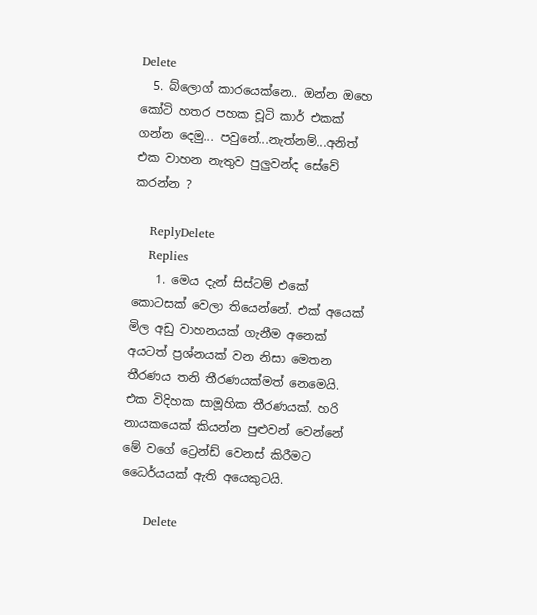Delete
  5. බ්ලොග් කාරයෙක්නෙ.. ඔන්න ඔහෙ කෝටි හතර පහක චූටි කාර් එකක් ගන්න දෙමු... පවුනේ...නැත්නම්...අනිත් එක වාහන නැතුව පුලුවන්ද සේවේ කරන්න ?

    ReplyDelete
    Replies
    1. මෙය දැන් සිස්ටම් එකේ කොටසක් වෙලා තියෙන්නේ. එක් අයෙක් මිල අඩු වාහනයක් ගැනීම අනෙක් අයටත් ප්‍රශ්නයක් වන නිසා මෙතන තීරණය තනි තීරණයක්මත් නෙමෙයි. එක විදිහක සාමූහික තීරණයක්. හරි නායකයෙක් කියන්න පුළුවන් වෙන්නේ මේ වගේ ට්‍රෙන්ඩ් වෙනස් කිරීමට ධෛර්යයක් ඇති අයෙකුටයි.

      Delete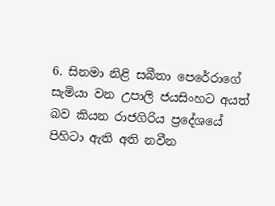6. සිනමා නිළි සබීතා පෙරේරාගේ සැමියා වන උපාලි ජයසිංහට අයත් බව කියන රාජගිරිය ප්‍රදේශයේ පිහිටා ඇති අති නවීන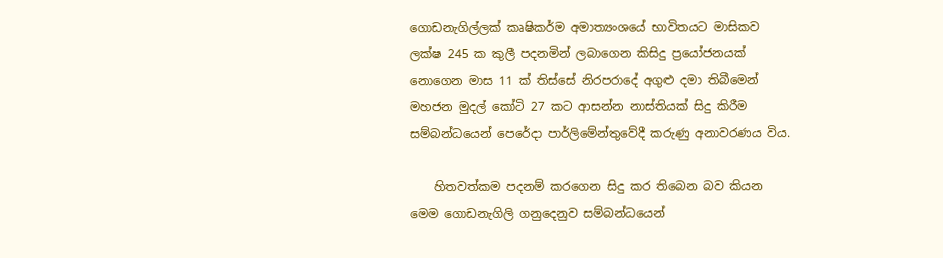ගොඩනැගිල්ලක් කෘෂිකර්ම අමාත්‍යංශයේ භාවිතයට මාසිකව ලක්ෂ 245 ක කුලී පදනමින් ලබාගෙන කිසිදු ප්‍රයෝජනයක් නොගෙන මාස 11 ක් තිස්සේ නිරපරාදේ අගුළු දමා තිබීමෙන් මහජන මුදල් කෝටි 27 කට ආසන්න නාස්තියක් සිදු කිරීම සම්බන්ධයෙන් පෙරේදා පාර්ලිමේන්තුවේදී කරුණු අනාවරණය විය.

    හිතවත්කම පදනම් කරගෙන සිදු කර තිබෙන බව කියන මෙම ගොඩනැගිලි ගනුදෙනුව සම්බන්ධයෙන්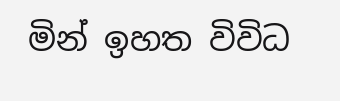මින් ඉහත විවිධ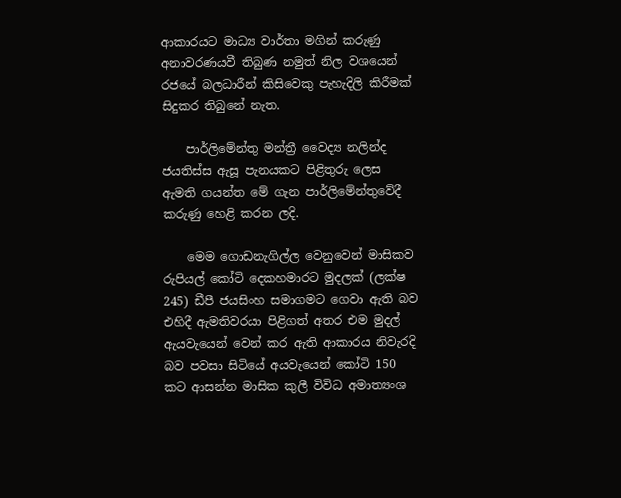ආකාරයට මාධ්‍ය වාර්තා මගින් කරුණු අනාවරණයවී තිබුණ නමුත් නිල වශයෙන් රජයේ බලධාරීන් කිසිවෙකු පැහැදිලි කිරීමක් සිදුකර තිබුනේ නැත.

    පාර්ලිමේන්තු මන්ත්‍රී වෛද්‍ය නලින්ද ජයතිස්ස ඇසූ පැනයකට පිළිතුරු ලෙස ඇමති ගයන්ත මේ ගැන පාර්ලිමේන්තුවේදී කරුණු හෙළි කරන ලදි.

    මෙම ගොඩනැගිල්ල වෙනුවෙන් මාසිකව රුපියල් කෝටි දෙකහමාරට මුදලක් (ලක්ෂ 245) ඩීපී ජයසිංහ සමාගමට ගෙවා ඇති බව එහිදී ඇමතිවරයා පිළිගත් අතර එම මුදල් ඇයවැයෙන් වෙන් කර ඇති ආකාරය නිවැරදි බව පවසා සිටියේ අයවැයෙන් කෝටි 150 කට ආසන්න මාසික කුලී විවිධ අමාත්‍යංශ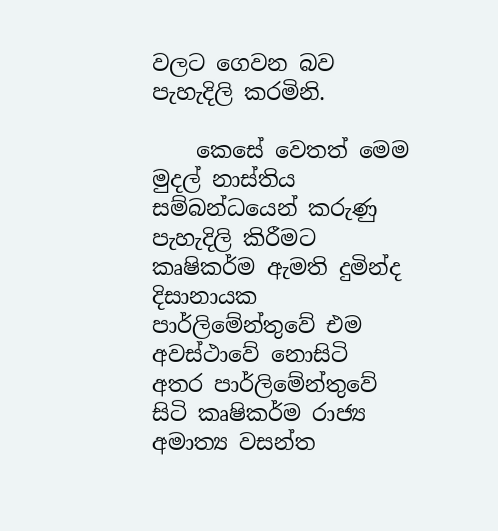වලට ගෙවන බව පැහැදිලි කරමිනි.

    කෙසේ වෙතත් මෙම මුදල් නාස්තිය සම්බන්ධයෙන් කරුණු පැහැදිලි කිරීමට කෘෂිකර්ම ඇමති දුමින්ද දිසානායක පාර්ලිමේන්තුවේ එම අවස්ථාවේ නොසිටි අතර පාර්ලිමේන්තුවේ සිටි කෘෂිකර්ම රාජ්‍ය අමාත්‍ය වසන්ත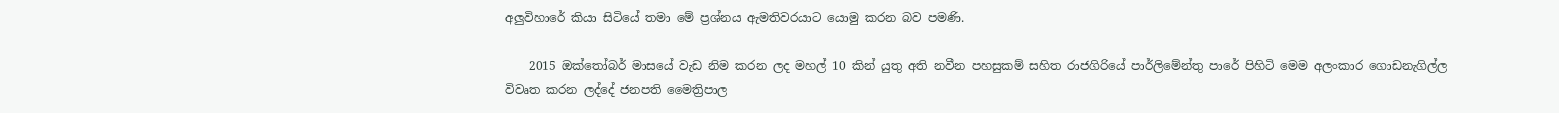අලුවිහාරේ කියා සිටියේ තමා මේ ප්‍රශ්නය ඇමතිවරයාට යොමු කරන බව පමණි.

    2015 ඔක්තෝබර් මාසයේ වැඩ නිම කරන ලද මහල් 10 කින් යුතු අති නවීන පහසුකම් සහිත රාජගිරියේ පාර්ලිමේන්තු පාරේ පිහිටි මෙම අලංකාර ගොඩනැගිල්ල විවෘත කරන ලද්දේ ජනපති මෛත්‍රිපාල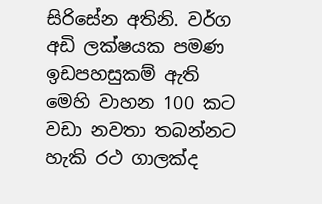සිරිසේන අතිනි. වර්ග අඩි ලක්ෂයක පමණ ඉඩපහසුකම් ඇති මෙහි වාහන 100 කට වඩා නවතා තබන්නට හැකි රථ ගාලක්ද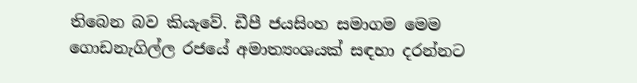තිබෙන බව කියැවේ. ඩීපී ජයසිංහ සමාගම මෙම ගොඩනැගිල්ල රජයේ අමාත්‍යංශයක් සඳහා දරන්නට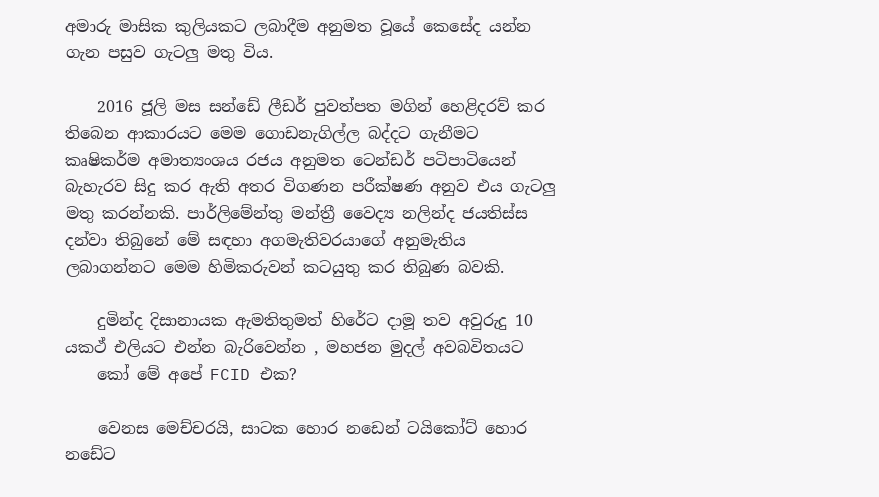අමාරු මාසික කුලියකට ලබාදීම අනුමත වූයේ කෙසේද යන්න ගැන පසුව ගැටලු මතු විය.

    2016 ජූලි මස සන්ඩේ ලීඩර් පුවත්පත මගින් හෙළිදරව් කර තිබෙන ආකාරයට මෙම ගොඩනැගිල්ල බද්දට ගැනීමට කෘෂිකර්ම අමාත්‍යංශය රජය අනුමත ටෙන්ඩර් පටිපාටියෙන් බැහැරව සිදු කර ඇති අතර විගණන පරීක්ෂණ අනුව එය ගැටලු මතු කරන්නකි. පාර්ලිමේන්තු මන්ත්‍රී වෛද්‍ය නලින්ද ජයතිස්ස දන්වා තිබුනේ මේ සඳහා අගමැතිවරයාගේ අනුමැතිය ලබාගන්නට මෙම හිමිකරුවන් කටයුතු කර තිබුණ බවකි.

    දුමින්ද දිසානායක ඇමතිතුමත් හිරේට දාමූ තව අවුරුදු 10 යකථ් එලියට එන්න බැරිවෙන්න , මහජන මුදල් අවබවිතයට
    කෝ මේ අපේ FCID එක?

    වෙනස මෙච්චරයි, සාටක හොර නඩෙන් ටයිකෝට් හොර නඩේට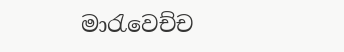මාරැවෙච්ච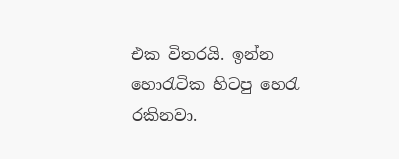එක විතරයි. ඉන්න හොරැටික හිටපු හෙරැ රකිනවා.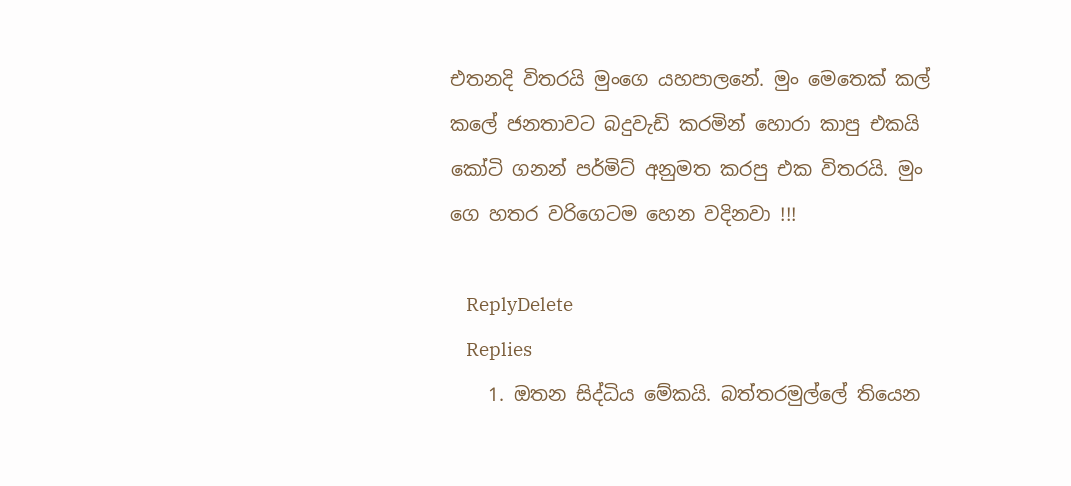එතනදි විතරයි මුංගෙ යහපාලනේ. මුං මෙතෙක් කල් කලේ ජනතාවට බදුවැඩි කරමින් හොරා කාපු එකයි කෝටි ගනන් පර්මිට් අනුමත කරපු එක විතරයි. මුං ගෙ හතර වරිගෙටම හෙන වදිනවා !!!

    ReplyDelete
    Replies
    1. ඔතන සිද්ධිය මේකයි. බත්තරමුල්ලේ තියෙන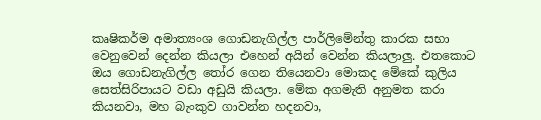කෘෂිකර්ම අමාත්‍යංශ ගොඩනැගිල්ල පාර්ලිමේන්තු කාරක සභා වෙනුවෙන් දෙන්න කියලා එහෙන් අයින් වෙන්න කියලාලු. එතකොට ඔය ගොඩනැගිල්ල ‍තෝර ගෙන තියෙනවා මොකද මේකේ කුලිය සෙත්සිරිපායට වඩා අඩුයි කියලා. මේක අගමැති අනුමත කරා කියනවා, මහ බැංකුව ගාවන්න හදනවා,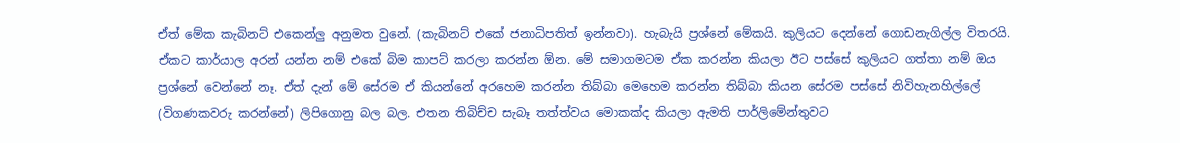ඒත් මේක කැබිනට් එකෙන්ලු අනුමත වුනේ. (කැබිනට් එකේ ජනාධිපතිත් ඉන්නවා). හැබැයි ප්‍රශ්නේ මේකයි. කුලියට දෙන්නේ ගොඩනැගිල්ල විතරයි. ඒකට කාර්යාල අරන් යන්න නම් එකේ බිම කාපට් කරලා කරන්න ඕන. මේ සමාගමටම ඒක කරන්න කියලා ඊට පස්සේ කුලියට ගත්තා නම් ඔය ප්‍රශ්නේ වෙන්නේ නෑ. ඒත් දැන් මේ සේරම ඒ කියන්නේ අරහෙම කරන්න තිබ්බා මෙහෙම කරන්න තිබ්බා කියන සේරම පස්සේ නිවිහැනහිල්ලේ (විගණකවරු කරන්නේ) ලිපිගොනු බල බල. එතන තිබිච්ච සැබෑ තත්ත්වය මොකක්ද කියලා ඇමති පාර්ලිමේන්තුවට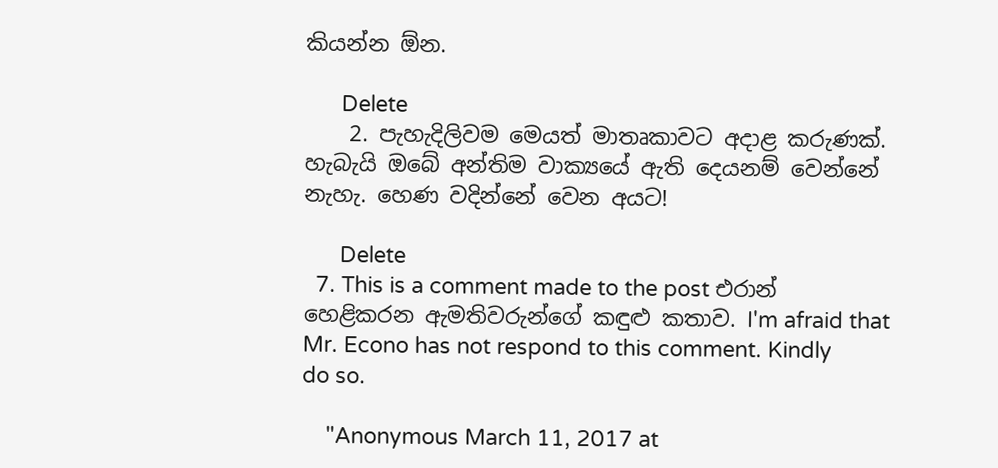කියන්න ඕන.

      Delete
    2. පැහැදිලිවම මෙයත් මාතෘකාවට අදාළ කරුණක්. හැබැයි ඔබේ අන්තිම වාක්‍යයේ ඇති දෙයනම් වෙන්නේ නැහැ. හෙණ වදින්නේ වෙන අයට!

      Delete
  7. This is a comment made to the post එරාන් හෙළිකරන ඇමතිවරුන්ගේ කඳුළු කතාව. I'm afraid that Mr. Econo has not respond to this comment. Kindly do so.

    "Anonymous March 11, 2017 at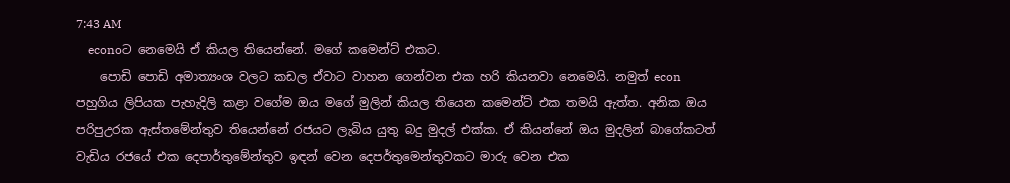7:43 AM
    econoට නෙමෙයි ඒ කියල තියෙන්නේ. මගේ කමෙන්ට් එකට.
    පොඩි පොඩි අමාත්‍යංශ වලට කඩල ඒවාට වාහන ගෙන්වන එක හරි කියනවා නෙමෙයි. නමුත් econ පහුගිය ලිපියක පැහැදිලි කළා වගේම ඔය මගේ මුලින් කියල තියෙන කමෙන්ට් එක තමයි ඇත්ත. අනික ඔය පරිපුඋරක ඇස්තමේන්තුව තියෙන්නේ රජයට ලැබිය යුතු බදු මුදල් එක්ක. ඒ කියන්නේ ඔය මුදලින් බාගේකටත් වැඩිය රජයේ එක දෙපාර්තුමේන්තුව ඉඳන් වෙන දෙපර්තුමෙන්තුවකට මාරු වෙන එක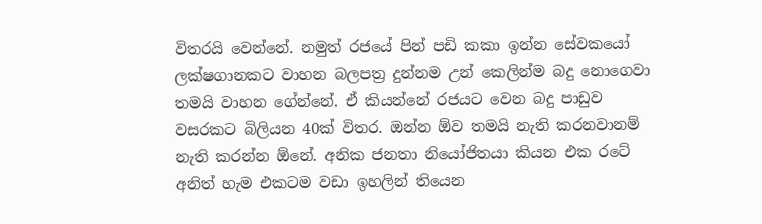විතරයි වෙන්නේ. නමුත් රජයේ පින් පඩි කකා ඉන්න සේවකයෝ ලක්ෂගානකට වාහන බලපත්‍ර දුන්නම උන් කෙලින්ම බදු නොගෙවා තමයි වාහන ගේන්නේ. ඒ කියන්නේ රජයට වෙන බදු පාඩුව වසරකට බිලියන 40ක් විතර. ඔන්න ඕව තමයි නැති කරනවානම් නැති කරන්න ඕනේ. අනික ජනතා නියෝජිතයා කියන එක රටේ අනිත් හැම එකටම වඩා ඉහලින් තියෙන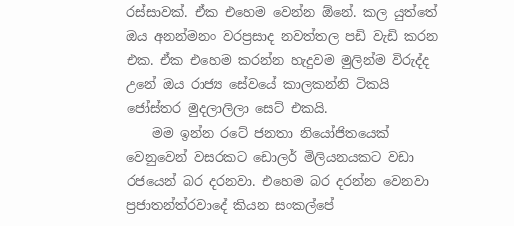රස්සාවක්. ඒක එහෙම වෙන්න ඕනේ. කල යුත්තේ ඔය අනන්මනං වරප්‍රසාද නවත්තල පඩි වැඩි කරන එක. ඒක එහෙම කරන්න හැදුවම මුලින්ම විරුද්ද උනේ ඔය රාජ්‍ය සේවයේ කාලකන්නි ටිකයි ජෝස්තර මුදලාලිලා සෙට් එකයි.
    මම ඉන්න රටේ ජනතා නියෝජිතයෙක් වෙනුවෙන් වසරකට ඩොලර් මිලියනයකට වඩා රජයෙන් බර දරනවා. එහෙම බර දරන්න වෙනවා ප්‍රජාතන්ත්රවාදේ කියන සංකල්පේ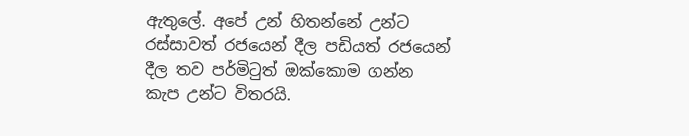ඇතුලේ. අපේ උන් හිතන්නේ උන්ට රස්සාවත් රජයෙන් දීල පඩියත් රජයෙන් දීල තව පර්මිටුත් ඔක්කොම ගන්න කැප උන්ට විතරයි.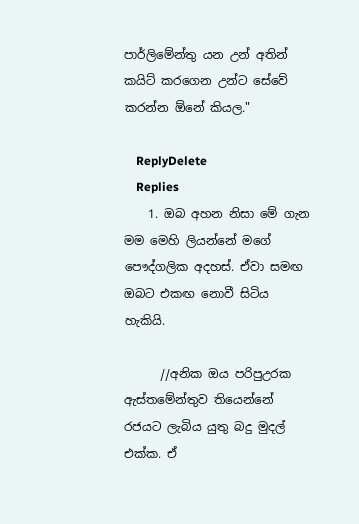පාර්ලිමේන්තු යන උන් අතින් කයිට් කරගෙන උන්ට සේවේ කරන්න ඕනේ කියල."

    ReplyDelete
    Replies
    1. ඔබ අහන නිසා මේ ගැන මම මෙහි ලියන්නේ මගේ පෞද්ගලික අදහස්. ඒවා සමඟ ඔබට එකඟ නොවී සිටිය හැකියි.

      //අනික ඔය පරිපුඋරක ඇස්තමේන්තුව තියෙන්නේ රජයට ලැබිය යුතු බදු මුදල් එක්ක. ඒ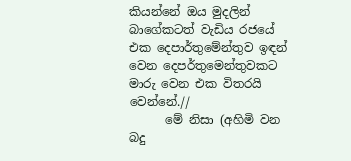කියන්නේ ඔය මුදලින් බාගේකටත් වැඩිය රජයේ එක දෙපාර්තුමේන්තුව ඉඳන් වෙන දෙපර්තුමෙන්තුවකට මාරු වෙන එක විතරයි වෙන්නේ.//
      මේ නිසා (අහිමි වන බදු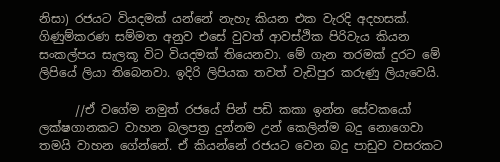නිසා) රජයට වියදමක් යන්නේ නැහැ කියන එක වැරදි අදහසක්. ගිණුම්කරණ සම්මත අනුව එසේ වුවත් ආවස්ථික පිරිවැය කියන සංකල්පය සැලකූ විට වියදමක් තියෙනවා. මේ ගැන තරමක් දුරට මේ ලිපියේ ලියා තිබෙනවා. ඉදිරි ලිපියක තවත් වැඩිපුර කරුණු ලියැවෙයි.

      //ඒ වගේම නමුත් රජයේ පින් පඩි කකා ඉන්න සේවකයෝ ලක්ෂගානකට වාහන බලපත්‍ර දුන්නම උන් කෙලින්ම බදු නොගෙවා තමයි වාහන ගේන්නේ. ඒ කියන්නේ රජයට වෙන බදු පාඩුව වසරකට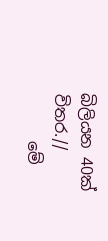බිලියන 40ක් විතර.//
      මේ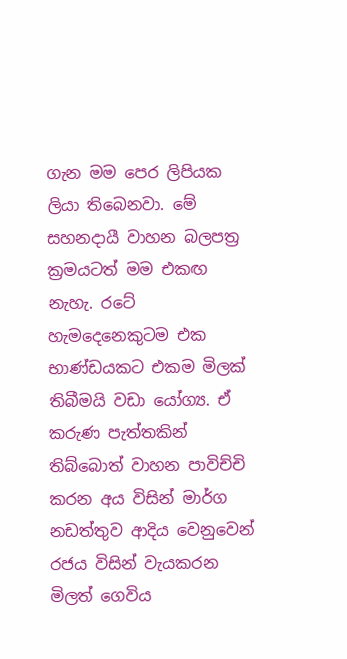ගැන මම පෙර ලිපියක ලියා තිබෙනවා. මේ සහනදායී වාහන බලපත්‍ර ක්‍රමයටත් මම එකඟ නැහැ. රටේ හැමදෙනෙකුටම එක භාණ්ඩයකට එකම මිලක් තිබීමයි වඩා යෝග්‍ය. ඒ කරුණ පැත්තකින් තිබ්බොත් වාහන පාවිච්චි කරන අය විසින් මාර්ග නඩත්තුව ආදිය වෙනුවෙන් රජය විසින් වැයකරන මිලත් ගෙවිය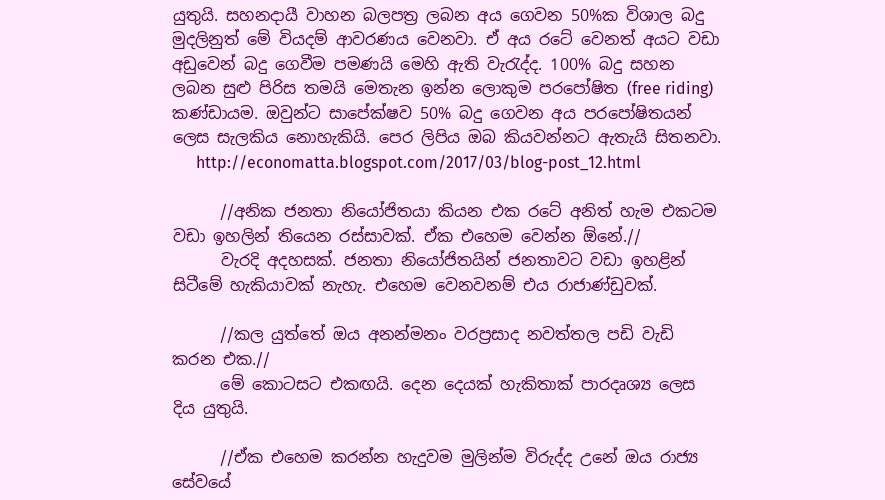යුතුයි. සහනදායී වාහන බලපත්‍ර ලබන අය ගෙවන 50%ක විශාල බදු මුදලිනුත් මේ වියදම් ආවරණය වෙනවා. ඒ අය රටේ වෙනත් අයට වඩා අඩුවෙන් බදු ගෙවීම පමණයි මෙහි ඇති වැරැද්ද. 100% බදු සහන ලබන සුළු පිරිස තමයි මෙතැන ඉන්න ලොකුම පරපෝෂිත (free riding) කණ්ඩායම. ඔවුන්ට සාපේක්ෂව 50% බදු ගෙවන අය පරපෝෂිතයන් ලෙස සැලකිය නොහැකියි. පෙර ලිපිය ඔබ කියවන්නට ඇතැයි සිතනවා.
      http://economatta.blogspot.com/2017/03/blog-post_12.html

      //අනික ජනතා නියෝජිතයා කියන එක රටේ අනිත් හැම එකටම වඩා ඉහලින් තියෙන රස්සාවක්. ඒක එහෙම වෙන්න ඕනේ.//
      වැරදි අදහසක්. ජනතා නියෝජිතයින් ජනතාවට වඩා ඉහළින් සිටීමේ හැකියාවක් නැහැ. එහෙම වෙනවනම් එය රාජාණ්ඩුවක්.

      //කල යුත්තේ ඔය අනන්මනං වරප්‍රසාද නවත්තල පඩි වැඩි කරන එක.//
      මේ කොටසට එකඟයි. දෙන දෙයක් හැකිතාක් පාරදෘශ්‍ය ලෙස දිය යුතුයි.

      //ඒක එහෙම කරන්න හැදුවම මුලින්ම විරුද්ද උනේ ඔය රාජ්‍ය සේවයේ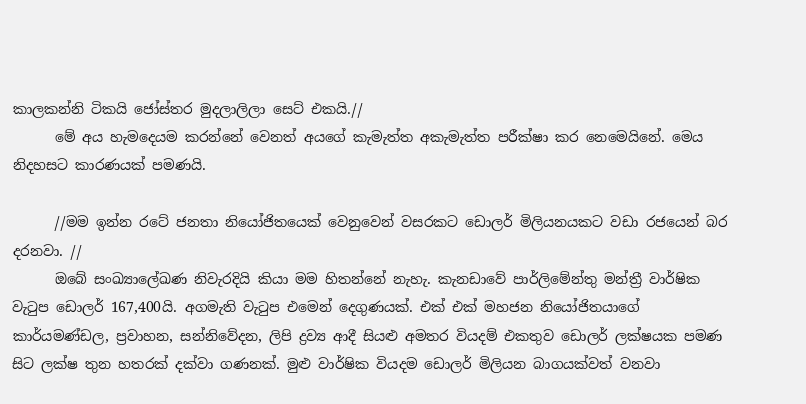කාලකන්නි ටිකයි ජෝස්තර මුදලාලිලා සෙට් එකයි.//
      මේ අය හැමදෙයම කරන්නේ වෙනත් අයගේ කැමැත්ත අකැමැත්ත පරීක්ෂා කර නෙමෙයිනේ. මෙය නිදහසට කාරණයක් පමණයි.

      //මම ඉන්න රටේ ජනතා නියෝජිතයෙක් වෙනුවෙන් වසරකට ඩොලර් මිලියනයකට වඩා රජයෙන් බර දරනවා. //
      ඔබේ සංඛ්‍යාලේඛණ නිවැරදියි කියා මම හිතන්නේ නැහැ. කැනඩාවේ පාර්ලිමේන්තු මන්ත්‍රී වාර්ෂික වැටුප ඩොලර් 167,400යි. අගමැති වැටුප එමෙන් දෙගුණයක්. එක් එක් මහජන නියෝජිතයාගේ කාර්යමණ්ඩල, ප්‍රවාහන, සන්නිවේදන, ලිපි ද්‍රව්‍ය ආදී සියළු අමතර වියදම් එකතුව ඩොලර් ලක්ෂයක පමණ සිට ලක්ෂ තුන හතරක් දක්වා ගණනක්. මුළු වාර්ෂික වියදම ඩොලර් මිලියන බාගයක්වත් වනවා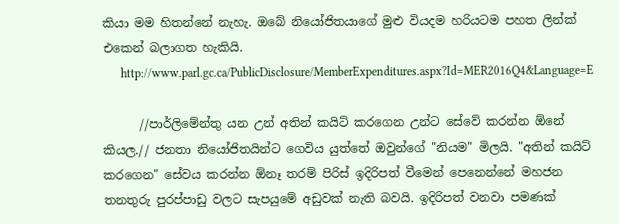කියා මම හිතන්නේ නැහැ. ඔබේ නියෝජිතයාගේ මුළු වියදම හරියටම පහත ලින්ක් එකෙන් බලාගත හැකියි.
      http://www.parl.gc.ca/PublicDisclosure/MemberExpenditures.aspx?Id=MER2016Q4&Language=E

      //පාර්ලිමේන්තු යන උන් අතින් කයිට් කරගෙන උන්ට සේවේ කරන්න ඕනේ කියල.// ජනතා නියෝජිතයින්ට ගෙවිය යුත්තේ ඔවුන්ගේ "නියම" මිලයි. "අතින් කයිට් කරගෙන" සේවය කරන්න ඕනෑ තරම් පිරිස් ඉදිරිපත් වීමෙන් පෙනෙන්නේ මහජන තනතුරු පුරප්පාඩු වලට සැපයුමේ අඩුවක් නැති බවයි. ඉදිරිපත් වනවා පමණක්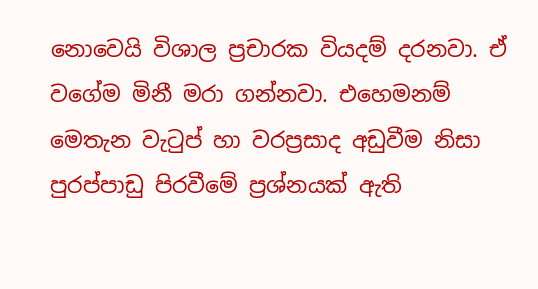නොවෙයි විශාල ප්‍රචාරක වියදම් දරනවා. ඒ වගේම මිනී මරා ගන්නවා. එහෙමනම් මෙතැන වැටුප් හා වරප්‍රසාද අඩුවීම නිසා පුරප්පාඩු පිරවීමේ ප්‍රශ්නයක් ඇති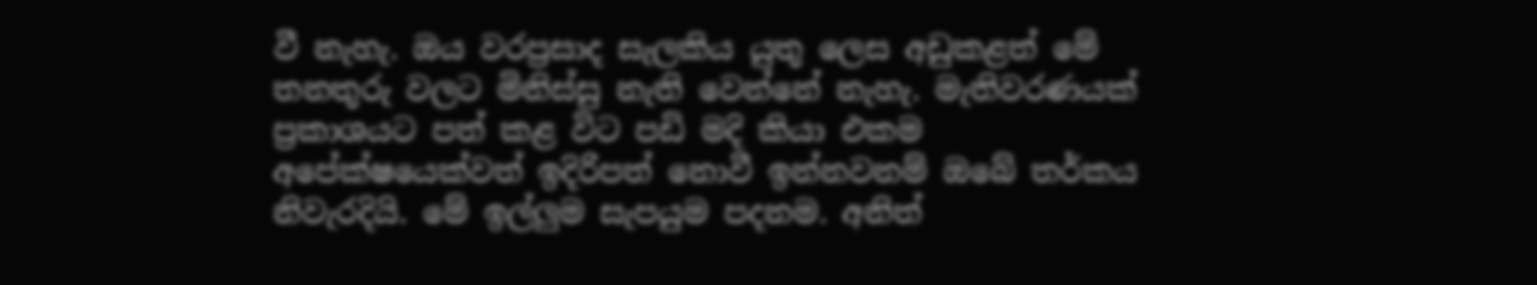වී නැහැ. ඔය වරප්‍රසාද සැලකිය යුතු ලෙස අඩුකළත් මේ තනතුරු වලට මිනිස්සු නැති වෙන්නේ නැහැ. මැතිවරණයක් ප්‍රකාශයට පත් කළ විට පඩි මදි කියා එකම අපේක්ෂයෙක්වත් ඉදිරිපත් නොවී ඉන්නවනම් ඔබේ තර්කය නිවැරදියි. මේ ඉල්ලුම සැපයුම පදනම. අනිත්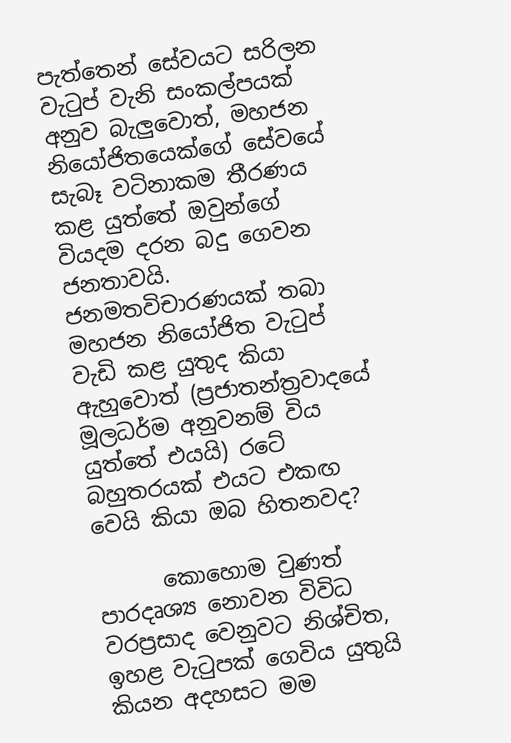පැත්තෙන් සේවයට සරිලන වැටුප් වැනි සංකල්පයක් අනුව බැලුවොත්, මහජන නියෝජිතයෙක්ගේ සේවයේ සැබෑ වටිනාකම තීරණය කළ යුත්තේ ඔවුන්ගේ වියදම දරන බදු ගෙවන ජනතාවයි. ජනමතවිචාරණයක් තබා මහජන නියෝජිත වැටුප් වැඩි කළ යුතුද කියා ඇහුවොත් (ප්‍රජාතන්ත්‍රවාදයේ මූලධර්ම අනුවනම් විය යුත්තේ එයයි) රටේ බහුතරයක් එයට එකඟ වෙයි කියා ඔබ හිතනවද?

      කොහොම වුණත් පාරදෘශ්‍ය නොවන විවිධ වරප්‍රසාද වෙනුවට නිශ්චිත, ඉහළ වැටුපක් ගෙවිය යුතුයි කියන අදහසට මම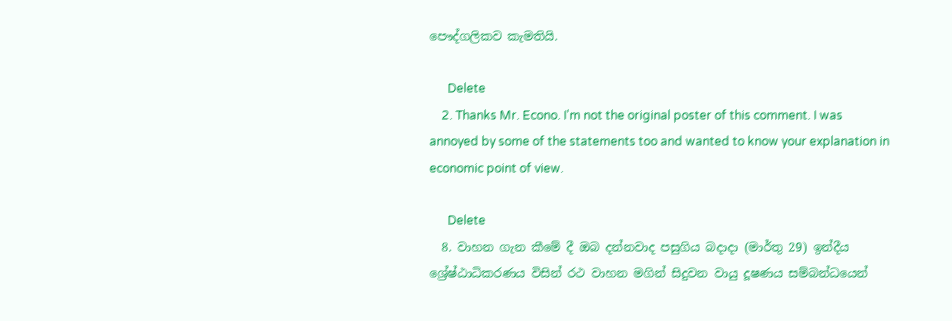පෞද්ගලිකව කැමතියි.

      Delete
    2. Thanks Mr. Econo. I'm not the original poster of this comment. I was annoyed by some of the statements too and wanted to know your explanation in economic point of view.

      Delete
  8. වාහන ගැන කීමේ දී ඔබ දන්නවාද පසුගිය බදාදා (මාර්තු 29) ඉන්දීය ශ්‍රේෂ්ඨාධිකරණය විසින් රථ වාහන මගින් සිදුවන වායු දූෂණය සම්බන්ධයෙන්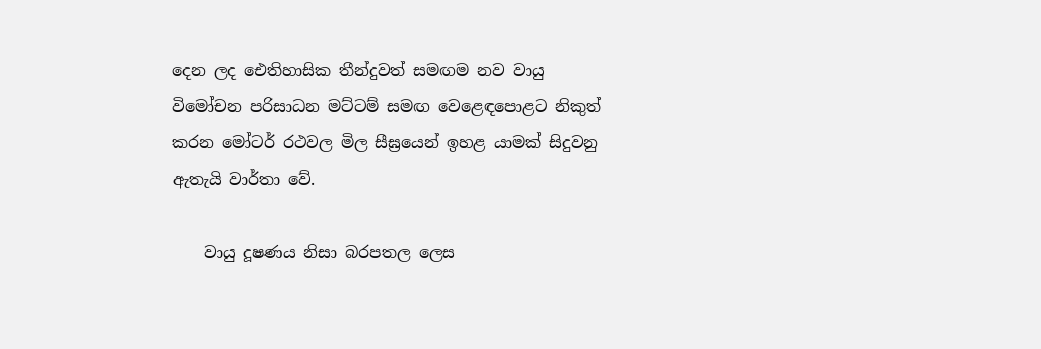දෙන ලද ඓතිහාසික තීන්දුවත් සමඟම නව වායු විමෝචන පරිසාධන මට්ටම් සමඟ වෙළෙඳපොළට නිකුත් කරන මෝටර් රථවල මිල සීඝ්‍රයෙන් ඉහළ යාමක් සිදුවනු ඇතැයි වාර්තා වේ.

    වායු දූෂණය නිසා බරපතල ලෙස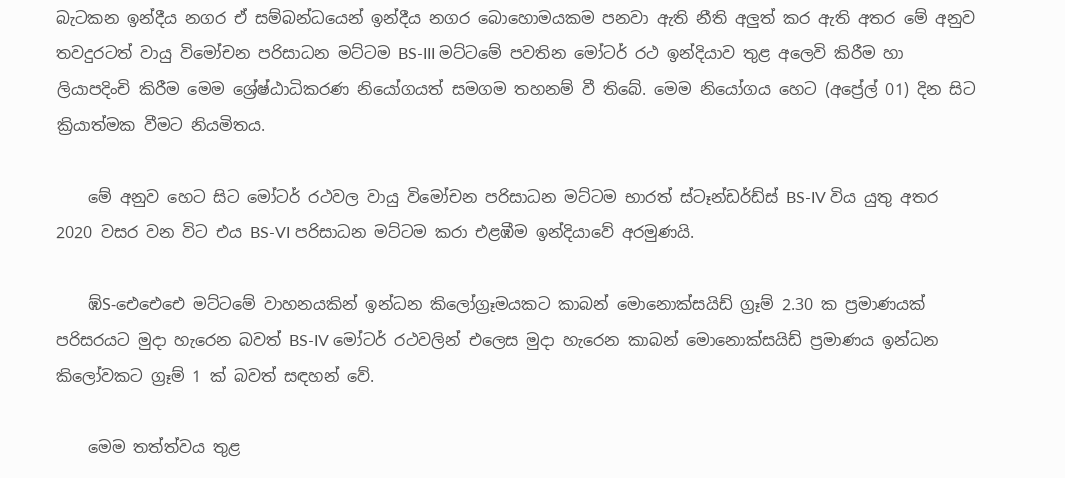බැටකන ඉන්දීය නගර ඒ සම්බන්ධයෙන් ඉන්දීය නගර බොහොමයකම පනවා ඇති නීති අලුත් කර ඇති අතර මේ අනුව තවදුරටත් වායු විමෝචන පරිසාධන මට්ටම BS-III මට්ටමේ පවතින මෝටර් රථ ඉන්දියාව තුළ අලෙවි කිරීම හා ලියාපදිංචි කිරීම මෙම ශ්‍රේෂ්ඨාධිකරණ නියෝගයත් සමගම තහනම් වී තිබේ. මෙම නියෝගය හෙට (අප්‍රේල් 01) දින සිට ක්‍රියාත්මක වීමට නියමිතය.

    මේ අනුව හෙට සිට මෝටර් රථවල වායු විමෝචන පරිසාධන මට්ටම භාරත් ස්ටෑන්ඩර්ඩ්ස් BS-IV විය යුතු අතර 2020 වසර වන විට එය BS-VI පරිසාධන මට්ටම කරා එළඹීම ඉන්දියාවේ අරමුණයි.

    ඹ්S-ඓඓඓ මට්ටමේ වාහනයකින් ඉන්ධන කිලෝග්‍රෑමයකට කාබන් මොනොක්සයිඩ් ග්‍රෑම් 2.30 ක ප්‍රමාණයක් පරිසරයට මුදා හැරෙන බවත් BS-IV මෝටර් රථවලින් එලෙස මුදා හැරෙන කාබන් මොනොක්සයිඩ් ප්‍රමාණය ඉන්ධන කිලෝවකට ග්‍රෑම් 1 ක් බවත් සඳහන් වේ.

    මෙම තත්ත්වය තුළ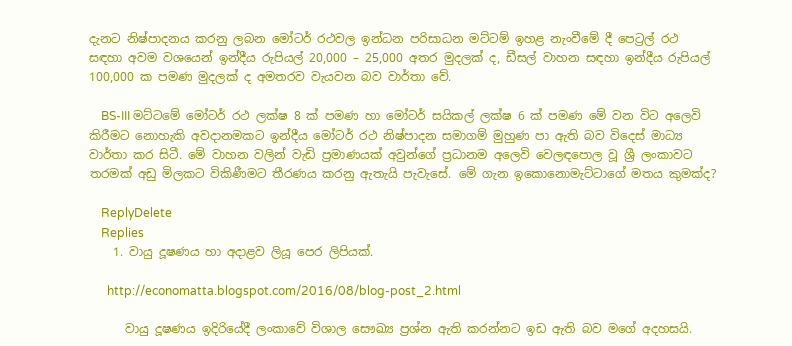දැනට නිෂ්පාදනය කරනු ලබන මෝටර් රථවල ඉන්ධන පරිසාධන මට්ටම් ඉහළ නැංවීමේ දී පෙට්‍රල් රථ සඳහා අවම වශයෙන් ඉන්දීය රුපියල් 20,000 – 25,000 අතර මුදලක් ද, ඩීසල් වාහන සඳහා ඉන්දීය රුපියල් 100,000 ක පමණ මුදලක් ද අමතරව වැයවන බව වාර්තා වේ.

    BS-III මට්ටමේ මෝටර් රථ ලක්ෂ 8 ක් පමණ හා මෝටර් සයිකල් ලක්ෂ 6 ක් පමණ මේ වන විට අලෙවි කිරීමට නොහැකි අවදානමකට ඉන්දීය මෝටර් රථ නිෂ්පාදන සමාගම් මුහුණ පා ඇති බව විදෙස් මාධ්‍ය වාර්තා කර සිටී. මේ වාහන වලින් වැඩි ප්‍රමාණයක් අවුන්ගේ ප්‍රධානම අලෙවි වෙලඳපොල වූ ශ්‍රී ලංකාවට තරමක් අඩු මිලකට විකිණීමට තීරණය කරනු ඇතැයි පැවැසේ. මේ ගැන ඉකොනොමැට්ටාගේ මතය කුමක්ද?

    ReplyDelete
    Replies
    1. වායු දූෂණය හා අදාළව ලියූ පෙර ලිපියක්.

      http://economatta.blogspot.com/2016/08/blog-post_2.html

      වායු දූෂණය ඉදිරියේදී ලංකාවේ විශාල සෞඛ්‍ය ප්‍රශ්න ඇති කරන්නට ඉඩ ඇති බව මගේ අදහසයි.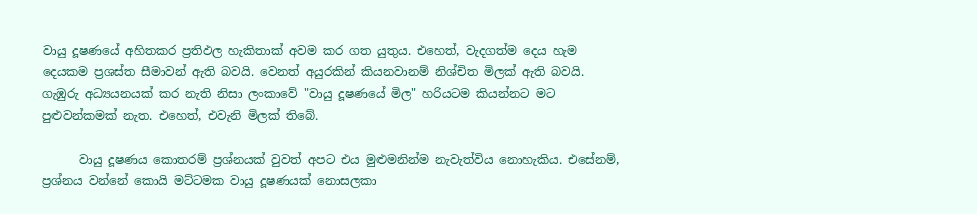වායු දූෂණයේ අහිතකර ප්‍රතිඵල හැකිතාක් අවම කර ගත යුතුය. එහෙත්, වැදගත්ම දෙය හැම දෙයකම ප්‍රශස්ත සීමාවන් ඇති බවයි. වෙනත් අයුරකින් කියනවානම් නිශ්චිත මිලක් ඇති බවයි. ගැඹුරු අධ්‍යයනයක් කර නැති නිසා ලංකාවේ "වායු දූෂණයේ මිල" හරියටම කියන්නට මට පුළුවන්කමක් නැත. එහෙත්, එවැනි මිලක් තිබේ.

      වායු දූෂණය කොතරම් ප්‍රශ්නයක් වුවත් අපට එය මුළුමනින්ම නැවැත්විය නොහැකිය. එසේනම්, ප්‍රශ්නය වන්නේ කොයි මට්ටමක වායු දූෂණයක් නොසලකා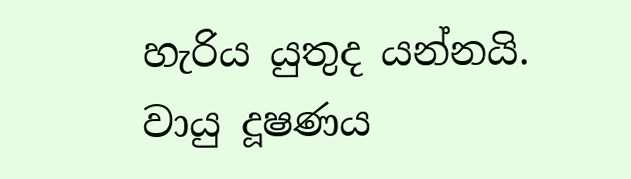හැරිය යුතුද යන්නයි. වායු දූෂණය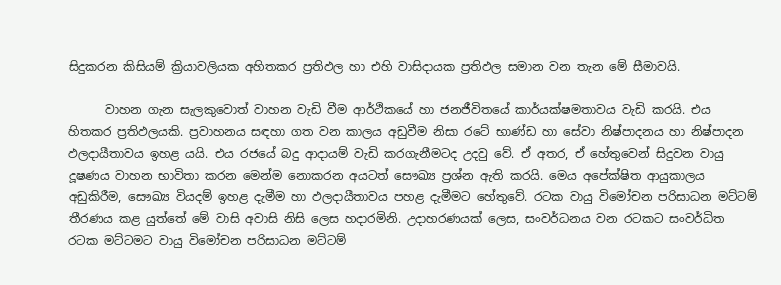සිදුකරන කිසියම් ක්‍රියාවලියක අහිතකර ප්‍රතිඵල හා එහි වාසිදායක ප්‍රතිඵල සමාන වන තැන මේ සීමාවයි.

      වාහන ගැන සැලකුවොත් වාහන වැඩි වීම ආර්ථිකයේ හා ජනජීවිතයේ කාර්යක්ෂමතාවය වැඩි කරයි. එය හිතකර ප්‍රතිඵලයකි. ප්‍රවාහනය සඳහා ගත වන කාලය අඩුවීම නිසා රටේ භාණ්ඩ හා සේවා නිෂ්පාදනය හා නිෂ්පාදන ඵලදායීතාවය ඉහළ යයි. එය රජයේ බදු ආදායම් වැඩි කරගැනීමටද උදවු වේ. ඒ අතර, ඒ හේතුවෙන් සිදුවන වායු දූෂණය වාහන භාවිතා කරන මෙන්ම නොකරන අයටත් සෞඛ්‍ය ප්‍රශ්න ඇති කරයි. මෙය අපේක්ෂිත ආයුකාලය අඩුකිරීම, සෞඛ්‍ය වියදම් ඉහළ දැමීම හා ඵලදායීතාවය පහළ දැමීමට හේතුවේ. රටක වායු විමෝචන පරිසාධන මට්ටම් තීරණය කළ යුත්තේ මේ වාසි අවාසි නිසි ලෙස හදාරමිනි. උදාහරණයක් ලෙස, සංවර්ධනය වන රටකට සංවර්ධිත රටක මට්ටමට වායු විමෝචන පරිසාධන මට්ටම්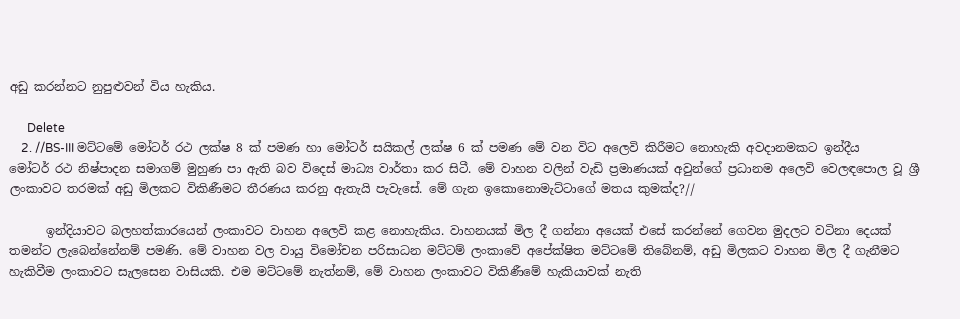අඩු කරන්නට නුපුළුවන් විය හැකිය.

      Delete
    2. //BS-III මට්ටමේ මෝටර් රථ ලක්ෂ 8 ක් පමණ හා මෝටර් සයිකල් ලක්ෂ 6 ක් පමණ මේ වන විට අලෙවි කිරීමට නොහැකි අවදානමකට ඉන්දීය මෝටර් රථ නිෂ්පාදන සමාගම් මුහුණ පා ඇති බව විදෙස් මාධ්‍ය වාර්තා කර සිටී. මේ වාහන වලින් වැඩි ප්‍රමාණයක් අවුන්ගේ ප්‍රධානම අලෙවි වෙලඳපොල වූ ශ්‍රී ලංකාවට තරමක් අඩු මිලකට විකිණීමට තීරණය කරනු ඇතැයි පැවැසේ. මේ ගැන ඉකොනොමැට්ටාගේ මතය කුමක්ද?//

      ඉන්දියාවට බලහත්කාරයෙන් ලංකාවට වාහන අලෙවි කළ නොහැකිය. වාහනයක් මිල දී ගන්නා අයෙක් එසේ කරන්නේ ගෙවන මුදලට වටිනා දෙයක් තමන්ට ලැබෙන්නේනම් පමණි. මේ වාහන වල වායු විමෝචන පරිසාධන මට්ටම් ලංකාවේ අපේක්ෂිත මට්ටමේ තිබේනම්, අඩු මිලකට වාහන මිල දී ගැනීමට හැකිවීම ලංකාවට සැලසෙන වාසියකි. එම මට්ටමේ නැත්නම්, මේ වාහන ලංකාවට විකිණීමේ හැකියාවක් නැති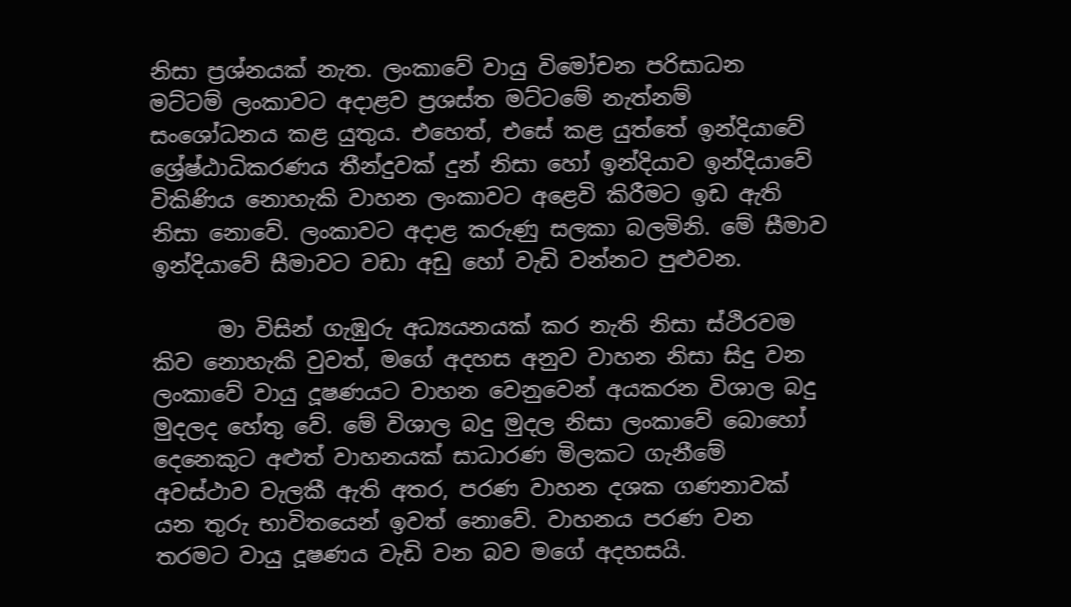නිසා ප්‍රශ්නයක් නැත. ලංකාවේ වායු විමෝචන පරිසාධන මට්ටම් ලංකාවට අදාළව ප්‍රශස්ත මට්ටමේ නැත්නම් සංශෝධනය කළ යුතුය. එහෙත්, එසේ කළ යුත්තේ ඉන්දියාවේ ශ්‍රේෂ්ඨාධිකරණය තීන්දුවක් දුන් නිසා හෝ ඉන්දියාව ඉන්දියාවේ විකිණිය නොහැකි වාහන ලංකාවට අළෙවි කිරීමට ඉඩ ඇති නිසා නොවේ. ලංකාවට අදාළ කරුණු සලකා බලමිනි. මේ සීමාව ඉන්දියාවේ සීමාවට වඩා අඩු හෝ වැඩි වන්නට පුළුවන.

      මා විසින් ගැඹුරු අධ්‍යයනයක් කර නැති නිසා ස්ථිරවම කිව නොහැකි වුවත්, මගේ අදහස අනුව වාහන නිසා සිදු වන ලංකාවේ වායු දූෂණයට වාහන වෙනුවෙන් අයකරන විශාල බදු මුදලද හේතු වේ. මේ විශාල බදු මුදල නිසා ලංකාවේ බොහෝ දෙනෙකුට අළුත් වාහනයක් සාධාරණ මිලකට ගැනීමේ අවස්ථාව වැලකී ඇති අතර, පරණ වාහන දශක ගණනාවක් යන තුරු භාවිතයෙන් ඉවත් නොවේ. වාහනය පරණ වන තරමට වායු දූෂණය වැඩි වන බව මගේ අදහසයි.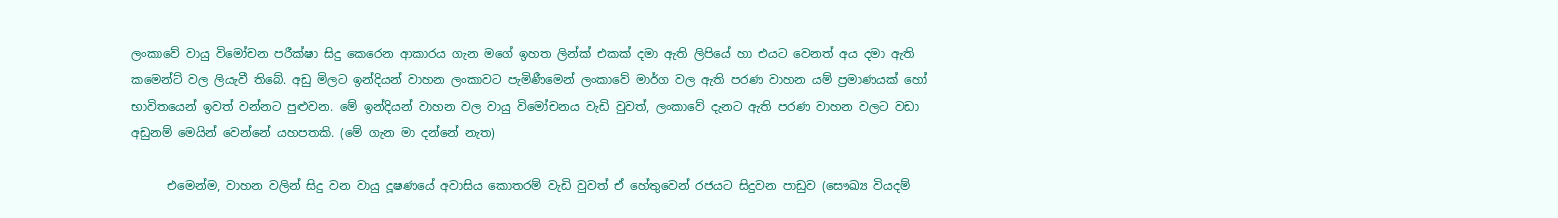ලංකාවේ වායු විමෝචන පරීක්ෂා සිදු කෙරෙන ආකාරය ගැන මගේ ඉහත ලින්ක් එකක් දමා ඇති ලිපියේ හා එයට වෙනත් අය දමා ඇති කමෙන්ට් වල ලියැවී තිබේ. අඩු මිලට ඉන්දියන් වාහන ලංකාවට පැමිණීමෙන් ලංකාවේ මාර්ග වල ඇති පරණ වාහන යම් ප්‍රමාණයක් හෝ භාවිතයෙන් ඉවත් වන්නට පුළුවන. මේ ඉන්දියන් වාහන වල වායු විමෝචනය වැඩි වුවත්, ලංකාවේ දැනට ඇති පරණ වාහන වලට වඩා අඩුනම් මෙයින් වෙන්නේ යහපතකි. (මේ ගැන මා දන්නේ නැත)

      එමෙන්ම, වාහන වලින් සිදු වන වායු දූෂණයේ අවාසිය කොතරම් වැඩි වුවත් ඒ හේතුවෙන් රජයට සිදුවන පාඩුව (සෞඛ්‍ය වියදම්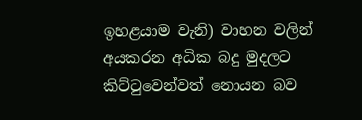ඉහළයාම වැනි) වාහන වලින් අයකරන අධික බදු මුදලට කිට්ටුවෙන්වත් නොයන බව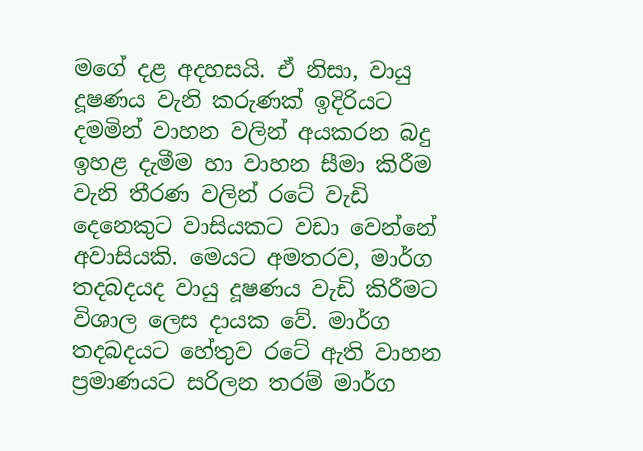මගේ දළ අදහසයි. ඒ නිසා, වායු දූෂණය වැනි කරුණක් ඉදිරියට දමමින් වාහන වලින් අයකරන බදු ඉහළ දැමීම හා වාහන සීමා කිරීම වැනි තීරණ වලින් රටේ වැඩි දෙනෙකුට වාසියකට වඩා වෙන්නේ අවාසියකි. මෙයට අමතරව, මාර්ග තදබදයද වායු දූෂණය වැඩි කිරීමට විශාල ලෙස දායක වේ. මාර්ග තදබදයට හේතුව රටේ ඇති වාහන ප්‍රමාණයට සරිලන තරම් මාර්ග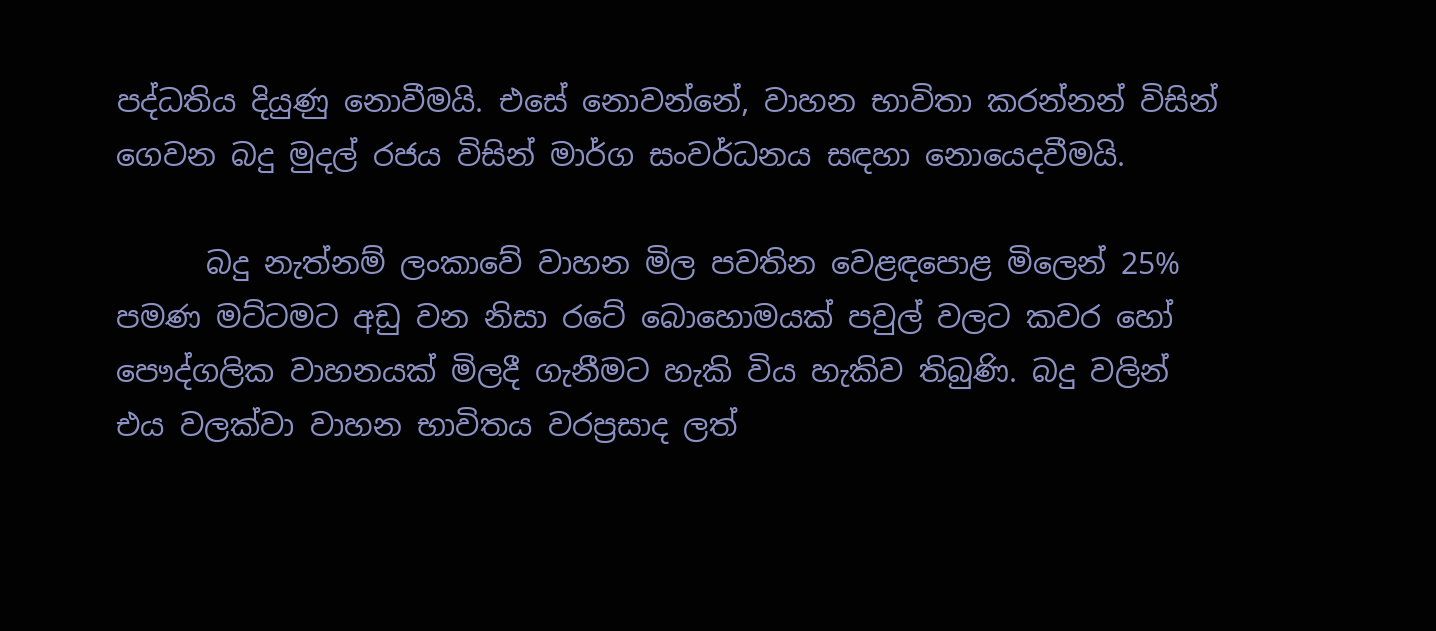පද්ධතිය දියුණු නොවීමයි. එසේ නොවන්නේ, වාහන භාවිතා කරන්නන් විසින් ගෙවන බදු මුදල් රජය විසින් මාර්ග සංවර්ධනය සඳහා නොයෙදවීමයි.

      බදු නැත්නම් ලංකාවේ වාහන මිල පවතින වෙළඳපොළ මිලෙන් 25% පමණ මට්ටමට අඩු වන නිසා රටේ බොහොමයක් පවුල් වලට කවර හෝ පෞද්ගලික වාහනයක් මිලදී ගැනීමට හැකි විය හැකිව තිබුණි. බදු වලින් එය වලක්වා වාහන භාවිතය වරප්‍රසාද ලත්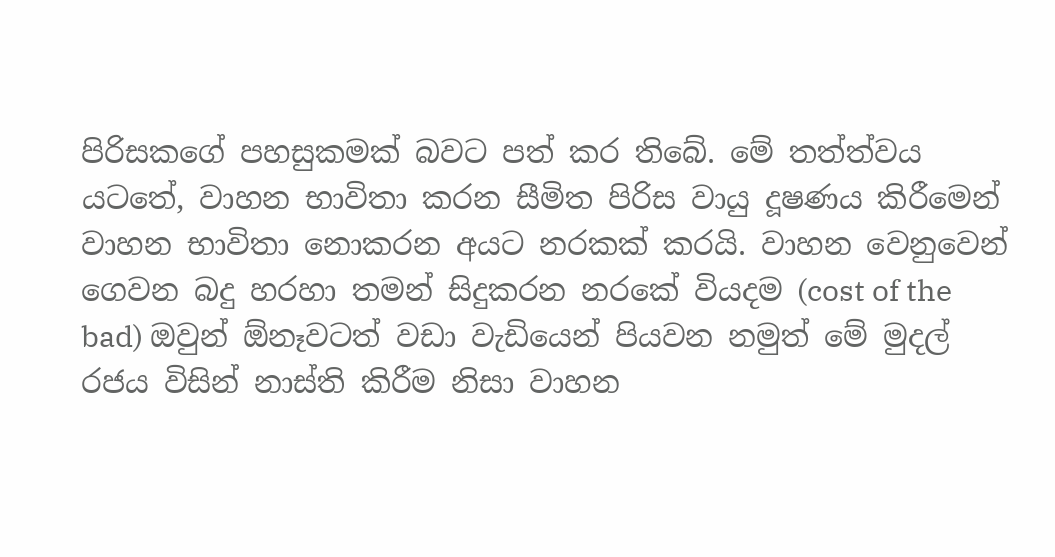පිරිසකගේ පහසුකමක් බවට පත් කර තිබේ. මේ තත්ත්වය යටතේ, වාහන භාවිතා කරන සීමිත පිරිස වායු දූෂණය කිරීමෙන් වාහන භාවිතා නොකරන අයට නරකක් කරයි. වාහන වෙනුවෙන් ගෙවන බදු හරහා තමන් සිදුකරන නරකේ වියදම (cost of the bad) ඔවුන් ඕනෑවටත් වඩා වැඩියෙන් පියවන නමුත් මේ මුදල් රජය විසින් නාස්ති කිරීම නිසා වාහන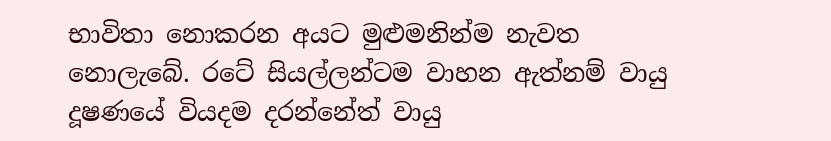භාවිතා නොකරන අයට මුළුමනින්ම නැවත නොලැබේ. රටේ සියල්ලන්ටම වාහන ඇත්නම් වායු දූෂණයේ වියදම දරන්නේත් වායු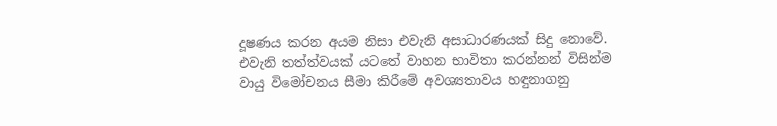දූෂණය කරන අයම නිසා එවැනි අසාධාරණයක් සිදු නොවේ. එවැනි තත්ත්වයක් යටතේ වාහන භාවිතා කරන්නන් විසින්ම වායු විමෝචනය සීමා කිරීමේ අවශ්‍යතාවය හඳුනාගනු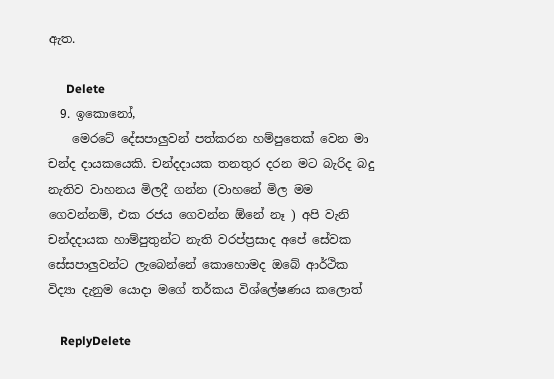ඇත.

      Delete
  9. ඉකොනෝ,
    මෙරටේ දේසපාලුවන් පත්කරන හම්පුතෙක් වෙන මා චන්ද දායකයෙකි. චන්දදායක තනතුර දරන මට බැරිද බදු නැතිව වාහනය මිලදී ගන්න (වාහනේ මිල මම ගෙවන්නම්, එක රජය ගෙවන්න ඕනේ නෑ ) අපි වැනි චන්දදායක හාම්පුතුන්ට නැති වරප්ප්‍රසාද අපේ සේවක සේසපාලුවන්ට ලැබෙන්නේ කොහොමද ඔබේ ආර්ථික විද්‍යා දැනුම යොදා මගේ තර්කය විශ්ලේෂණය කලොත්

    ReplyDelete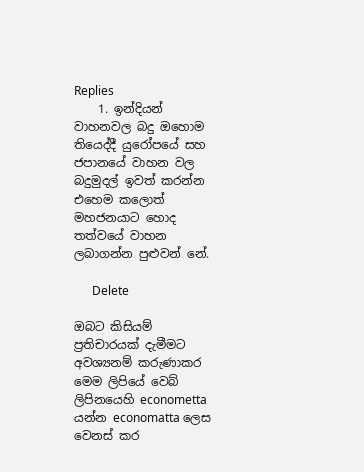Replies
    1. ඉන්දියන් වාහනවල බදු ඔහොම තියෙද්දී යුරෝපයේ සහ ජපානයේ වාහන වල බදුමුදල් ඉවත් කරන්න එහෙම කලොත් මහජනයාට හොද තත්වයේ වාහන ලබාගන්න පුළුවන් නේ.

      Delete

ඔබට කිසියම් ප්‍රතිචාරයක් දැමීමට අවශ්‍යනම් කරුණාකර මෙම ලිපියේ වෙබ් ලිපිනයෙහි econometta යන්න economatta ලෙස වෙනස් කර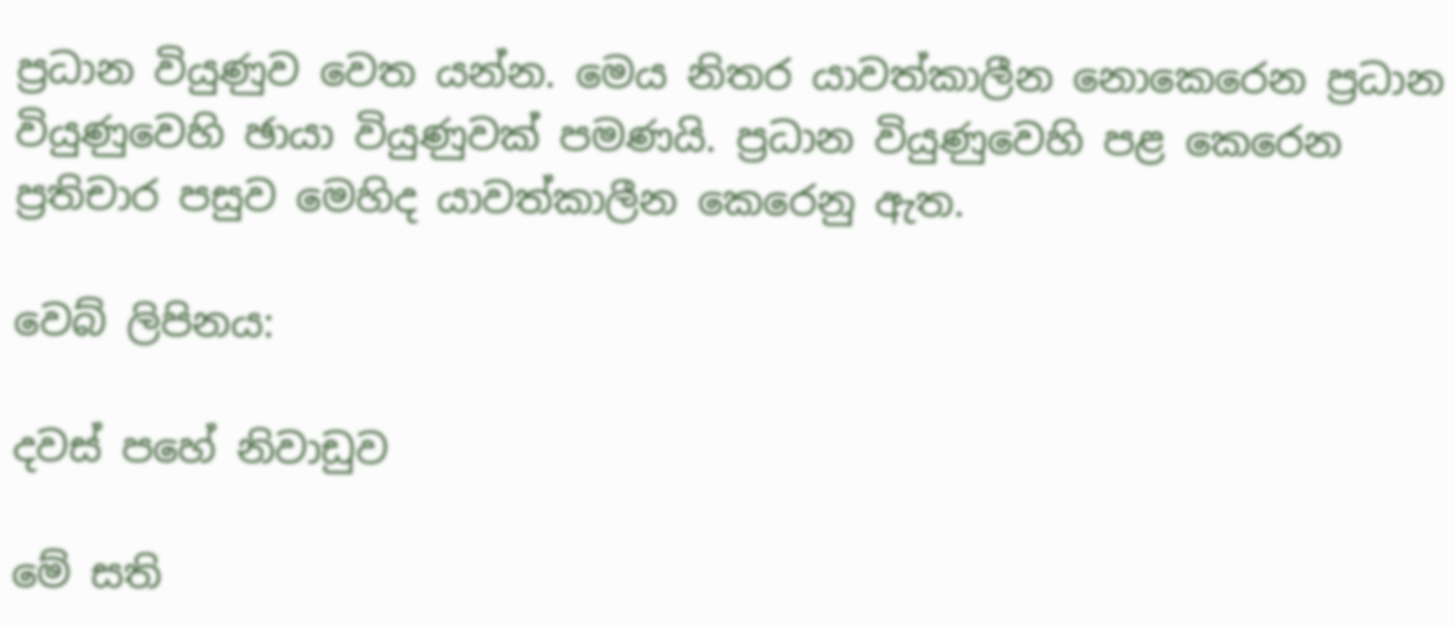ප්‍රධාන වියුණුව වෙත යන්න. මෙය නිතර යාවත්කාලීන නොකෙරෙන ප්‍රධාන වියුණුවෙහි ඡායා වියුණුවක් පමණයි. ප්‍රධාන වියුණුවෙහි පළ කෙරෙන ප්‍රතිචාර පසුව මෙහිද යාවත්කාලීන කෙරෙනු ඇත.

වෙබ් ලිපිනය:

දවස් පහේ නිවාඩුව

මේ සති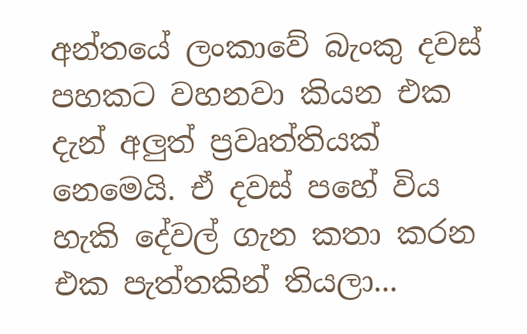අන්තයේ ලංකාවේ බැංකු දවස් පහකට වහනවා කියන එක දැන් අලුත් ප්‍රවෘත්තියක් නෙමෙයි. ඒ දවස් පහේ විය හැකි දේවල් ගැන කතා කරන එක පැත්තකින් තියලා...